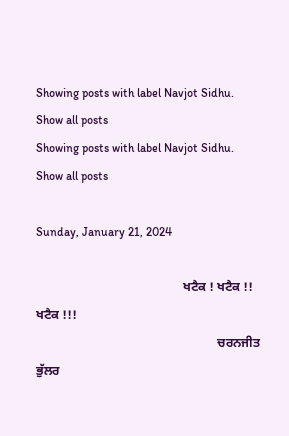Showing posts with label Navjot Sidhu. Show all posts
Showing posts with label Navjot Sidhu. Show all posts

Sunday, January 21, 2024

                                               ਖਟੈਕ ! ਖਟੈਕ !! ਖਟੈਕ !!!
                                                          ਚਰਨਜੀਤ ਭੁੱਲਰ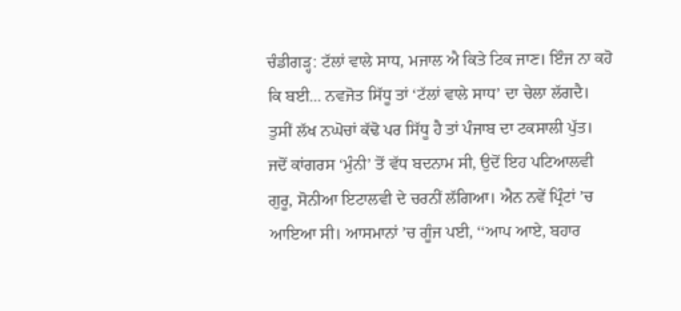ਚੰਡੀਗੜ੍ਹ: ਟੱਲਾਂ ਵਾਲੇ ਸਾਧ, ਮਜਾਲ ਐ ਕਿਤੇ ਟਿਕ ਜਾਣ। ਇੰਜ ਨਾ ਕਹੋ ਕਿ ਬਈ... ਨਵਜੋਤ ਸਿੱਧੂ ਤਾਂ ‘ਟੱਲਾਂ ਵਾਲੇ ਸਾਧ’ ਦਾ ਚੇਲਾ ਲੱਗਦੈ। ਤੁਸੀਂ ਲੱਖ ਨਘੋਚਾਂ ਕੱਢੋ ਪਰ ਸਿੱਧੂ ਹੈ ਤਾਂ ਪੰਜਾਬ ਦਾ ਟਕਸਾਲੀ ਪੁੱਤ। ਜਦੋਂ ਕਾਂਗਰਸ ‘ਮੁੰਨੀ’ ਤੋਂ ਵੱਧ ਬਦਨਾਮ ਸੀ, ਉਦੋਂ ਇਹ ਪਟਿਆਲਵੀ ਗੁਰੂ, ਸੋਨੀਆ ਇਟਾਲਵੀ ਦੇ ਚਰਨੀਂ ਲੱਗਿਆ। ਐਨ ਨਵੇਂ ਪ੍ਰਿੰਟਾਂ ’ਚ ਆਇਆ ਸੀ। ਆਸਮਾਨਾਂ ’ਚ ਗੂੰਜ ਪਈ, ‘‘ਆਪ ਆਏ, ਬਹਾਰ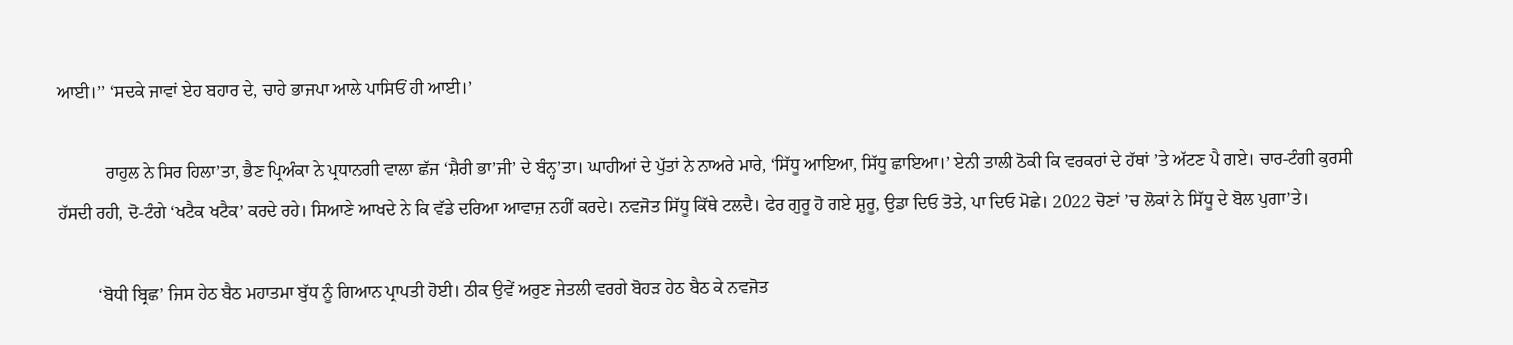ਆਈ।’’ ‘ਸਦਕੇ ਜਾਵਾਂ ਏਹ ਬਹਾਰ ਦੇ, ਚਾਹੇ ਭਾਜਪਾ ਆਲੇ ਪਾਸਿਓਂ ਹੀ ਆਈ।’

           ਰਾਹੁਲ ਨੇ ਸਿਰ ਹਿਲਾ’ਤਾ, ਭੈਣ ਪ੍ਰਿਅੰਕਾ ਨੇ ਪ੍ਰਧਾਨਗੀ ਵਾਲਾ ਛੱਜ ‘ਸ਼ੈਰੀ ਭਾ’ਜੀ’ ਦੇ ਬੰਨ੍ਹ’ਤਾ। ਘਾਹੀਆਂ ਦੇ ਪੁੱਤਾਂ ਨੇ ਨਾਅਰੇ ਮਾਰੇ, ‘ਸਿੱਧੂ ਆਇਆ, ਸਿੱਧੂ ਛਾਇਆ।’ ਏਨੀ ਤਾਲੀ ਠੋਕੀ ਕਿ ਵਰਕਰਾਂ ਦੇ ਹੱਥਾਂ ’ਤੇ ਅੱਟਣ ਪੈ ਗਏ। ਚਾਰ-ਟੰਗੀ ਕੁਰਸੀ ਹੱਸਦੀ ਰਹੀ, ਦੋ-ਟੰਗੇ ‘ਖਟੈਕ ਖਟੈਕ’ ਕਰਦੇ ਰਹੇ। ਸਿਆਣੇ ਆਖਦੇ ਨੇ ਕਿ ਵੱਡੇ ਦਰਿਆ ਆਵਾਜ਼ ਨਹੀਂ ਕਰਦੇ। ਨਵਜੋਤ ਸਿੱਧੂ ਕਿੱਥੇ ਟਲਦੈ। ਫੇਰ ਗੁਰੂ ਹੋ ਗਏ ਸ਼ੁਰੂ, ਉਡਾ ਦਿਓ ਤੋਤੇ, ਪਾ ਦਿਓ ਮੋਛੇ। 2022 ਚੋਣਾਂ ’ਚ ਲੋਕਾਂ ਨੇ ਸਿੱਧੂ ਦੇ ਬੋਲ ਪੁਗਾ’ਤੇ।

         ‘ਬੋਧੀ ਬ੍ਰਿਛ’ ਜਿਸ ਹੇਠ ਬੈਠ ਮਹਾਤਮਾ ਬੁੱਧ ਨੂੰ ਗਿਆਨ ਪ੍ਰਾਪਤੀ ਹੋਈ। ਠੀਕ ਉਵੇਂ ਅਰੁਣ ਜੇਤਲੀ ਵਰਗੇ ਬੋਹੜ ਹੇਠ ਬੈਠ ਕੇ ਨਵਜੋਤ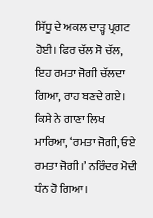ਸਿੱਧੂ ਦੇ ਅਕਲ ਦਾੜ੍ਹ ਪ੍ਰਗਟ ਹੋਈ। ਫਿਰ ਚੱਲ ਸੋ ਚੱਲ, ਇਹ ਰਮਤਾ ਜੋਗੀ ਚੱਲਦਾ ਗਿਆ, ਰਾਹ ਬਣਦੇ ਗਏ। ਕਿਸੇ ਨੇ ਗਾਣਾ ਲਿਖ ਮਾਰਿਆ, ‘ਰਮਤਾ ਜੋਗੀ, ਓਏ ਰਮਤਾ ਜੋਗੀ।’ ਨਰਿੰਦਰ ਮੋਦੀ ਧੰਨ ਹੋ ਗਿਆ।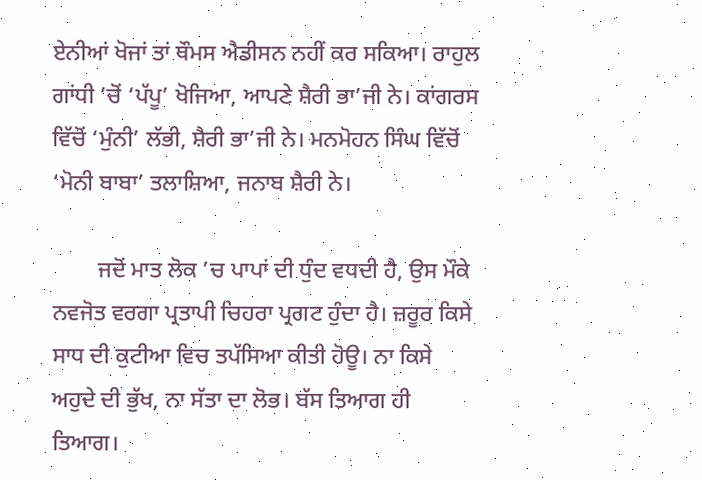ਏਨੀਆਂ ਖੋਜਾਂ ਤਾਂ ਥੌਮਸ ਐਡੀਸਨ ਨਹੀਂ ਕਰ ਸਕਿਆ। ਰਾਹੁਲ ਗਾਂਧੀ ’ਚੋਂ ‘ਪੱਪੂ’ ਖੋਜਿਆ, ਆਪਣੇ ਸ਼ੈਰੀ ਭਾ’ਜੀ ਨੇ। ਕਾਂਗਰਸ ਵਿੱਚੋਂ ‘ਮੁੰਨੀ’ ਲੱਭੀ, ਸ਼ੈਰੀ ਭਾ’ਜੀ ਨੇ। ਮਨਮੋਹਨ ਸਿੰਘ ਵਿੱਚੋਂ ‘ਮੋਨੀ ਬਾਬਾ’ ਤਲਾਸ਼ਿਆ, ਜਨਾਬ ਸ਼ੈਰੀ ਨੇ।

        ਜਦੋਂ ਮਾਤ ਲੋਕ ’ਚ ਪਾਪਾਂ ਦੀ ਧੁੰਦ ਵਧਦੀ ਹੈ, ਉਸ ਮੌਕੇ ਨਵਜੋਤ ਵਰਗਾ ਪ੍ਰਤਾਪੀ ਚਿਹਰਾ ਪ੍ਰਗਟ ਹੁੰਦਾ ਹੈ। ਜ਼ਰੂਰ ਕਿਸੇ ਸਾਧ ਦੀ ਕੁਟੀਆ ਵਿਚ ਤਪੱਸਿਆ ਕੀਤੀ ਹੋਊ। ਨਾ ਕਿਸੇ ਅਹੁਦੇ ਦੀ ਭੁੱਖ, ਨਾ ਸੱਤਾ ਦਾ ਲੋਭ। ਬੱਸ ਤਿਆਗ ਹੀ ਤਿਆਗ।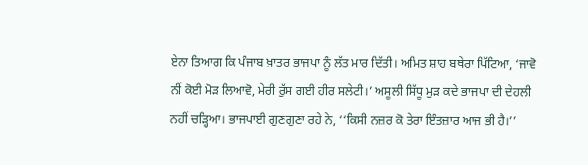ਏਨਾ ਤਿਆਗ ਕਿ ਪੰਜਾਬ ਖ਼ਾਤਰ ਭਾਜਪਾ ਨੂੰ ਲੱਤ ਮਾਰ ਦਿੱਤੀ। ਅਮਿਤ ਸ਼ਾਹ ਬਥੇਰਾ ਪਿੱਟਿਆ, ‘ਜਾਵੋ ਨੀਂ ਕੋਈ ਮੋੜ ਲਿਆਵੋ, ਮੇਰੀ ਰੁੱਸ ਗਈ ਹੀਰ ਸਲੇਟੀ।’ ਅਸੂਲੀ ਸਿੱਧੂ ਮੁੜ ਕਦੇ ਭਾਜਪਾ ਦੀ ਦੇਹਲੀ ਨਹੀਂ ਚੜ੍ਹਿਆ। ਭਾਜਪਾਈ ਗੁਣਗੁਣਾ ਰਹੇ ਨੇ, ‘‘ਕਿਸੀ ਨਜ਼ਰ ਕੋ ਤੇਰਾ ਇੰਤਜ਼ਾਰ ਆਜ ਭੀ ਹੈ।’’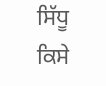ਸਿੱਧੂ ਕਿਸੇ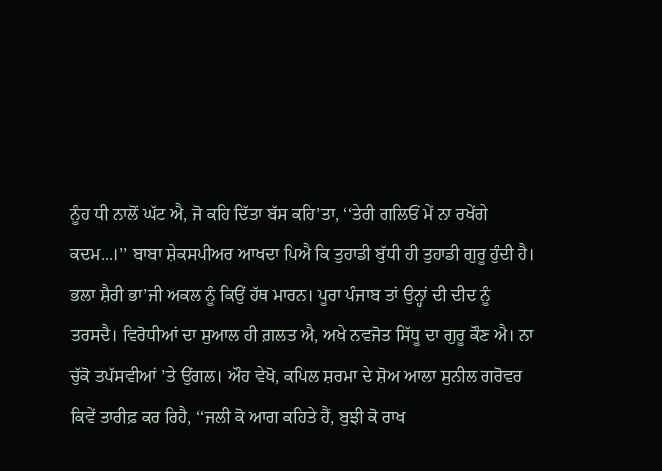ਨੂੰਹ ਧੀ ਨਾਲੋਂ ਘੱਟ ਐ, ਜੋ ਕਹਿ ਦਿੱਤਾ ਬੱਸ ਕਹਿ’ਤਾ, ‘‘ਤੇਰੀ ਗਲਿਓਂ ਮੇਂ ਨਾ ਰਖੇਂਗੇ ਕਦਮ...।’’ ਬਾਬਾ ਸ਼ੇਕਸਪੀਅਰ ਆਖਦਾ ਪਿਐ ਕਿ ਤੁਹਾਡੀ ਬੁੱਧੀ ਹੀ ਤੁਹਾਡੀ ਗੁਰੂ ਹੁੰਦੀ ਹੈ। ਭਲਾ ਸ਼ੈਰੀ ਭਾ’ਜੀ ਅਕਲ ਨੂੰ ਕਿਉਂ ਹੱਥ ਮਾਰਨ। ਪੂਰਾ ਪੰਜਾਬ ਤਾਂ ਉਨ੍ਹਾਂ ਦੀ ਦੀਦ ਨੂੰ ਤਰਸਦੈ। ਵਿਰੋਧੀਆਂ ਦਾ ਸੁਆਲ ਹੀ ਗ਼ਲਤ ਐ, ਅਖੇ ਨਵਜੋਤ ਸਿੱਧੂ ਦਾ ਗੁਰੂ ਕੌਣ ਐ। ਨਾ ਚੁੱਕੋ ਤਪੱਸਵੀਆਂ ’ਤੇ ਉਂਗਲ। ਔਹ ਵੇਖੋ, ਕਪਿਲ ਸ਼ਰਮਾ ਦੇ ਸ਼ੋਅ ਆਲਾ ਸੁਨੀਲ ਗਰੋਵਰ ਕਿਵੇਂ ਤਾਰੀਫ਼ ਕਰ ਰਿਹੈ, ‘‘ਜਲੀ ਕੋ ਆਗ ਕਹਿਤੇ ਹੈਂ, ਬੁਝੀ ਕੋ ਰਾਖ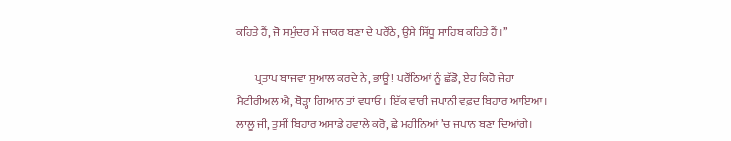ਕਹਿਤੇ ਹੈਂ, ਜੋ ਸਮੁੰਦਰ ਮੇਂ ਜਾਕਰ ਬਣਾ ਦੇ ਪਰੌਂਠੇ, ਉਸੇ ਸਿੱਧੂ ਸਾਹਿਬ ਕਹਿਤੇ ਹੈਂ।’’

        ਪ੍ਰਤਾਪ ਬਾਜਵਾ ਸੁਆਲ ਕਰਦੇ ਨੇ, ਭਾਊ! ਪਰੌਂਠਿਆਂ ਨੂੰ ਛੱਡੋ, ਏਹ ਕਿਹੋ ਜੇਹਾ ਮੈਟੀਰੀਅਲ ਐ, ਥੋੜ੍ਹਾ ਗਿਆਨ ਤਾਂ ਵਧਾਓ। ਇੱਕ ਵਾਰੀ ਜਪਾਨੀ ਵਫ਼ਦ ਬਿਹਾਰ ਆਇਆ। ਲਾਲੂ ਜੀ, ਤੁਸੀਂ ਬਿਹਾਰ ਅਸਾਡੇ ਹਵਾਲੇ ਕਰੋ, ਛੇ ਮਹੀਨਿਆਂ ’ਚ ਜਪਾਨ ਬਣਾ ਦਿਆਂਗੇ।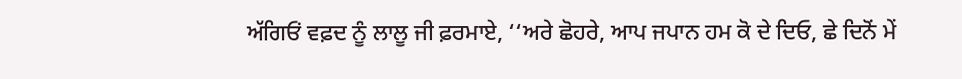ਅੱਗਿਓਂ ਵਫ਼ਦ ਨੂੰ ਲਾਲੂ ਜੀ ਫ਼ਰਮਾਏ, ‘‘ਅਰੇ ਛੋਹਰੇ, ਆਪ ਜਪਾਨ ਹਮ ਕੋ ਦੇ ਦਿਓ, ਛੇ ਦਿਨੋਂ ਮੇਂ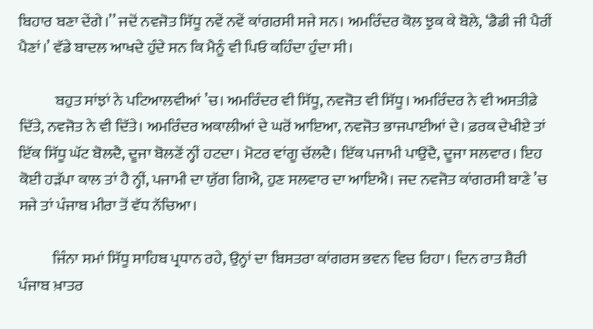ਬਿਹਾਰ ਬਣਾ ਦੇਂਗੇ।’’ ਜਦੋਂ ਨਵਜੋਤ ਸਿੱਧੂ ਨਵੇਂ ਨਵੇਂ ਕਾਂਗਰਸੀ ਸਜੇ ਸਨ। ਅਮਰਿੰਦਰ ਕੋਲ ਝੁਕ ਕੇ ਬੋਲੇ, ‘ਡੈਡੀ ਜੀ ਪੈਰੀਂ ਪੈਣਾਂ।’ ਵੱਡੇ ਬਾਦਲ ਆਖਦੇ ਹੁੰਦੇ ਸਨ ਕਿ ਮੈਨੂੰ ਵੀ ਪਿਓ ਕਹਿੰਦਾ ਹੁੰਦਾ ਸੀ।

            ਬਹੁਤ ਸਾਂਝਾਂ ਨੇ ਪਟਿਆਲਵੀਆਂ ’ਚ। ਅਮਰਿੰਦਰ ਵੀ ਸਿੱਧੂ, ਨਵਜੋਤ ਵੀ ਸਿੱਧੂ। ਅਮਰਿੰਦਰ ਨੇ ਵੀ ਅਸਤੀਫ਼ੇ ਦਿੱਤੇ, ਨਵਜੋਤ ਨੇ ਵੀ ਦਿੱਤੇ। ਅਮਰਿੰਦਰ ਅਕਾਲੀਆਂ ਦੇ ਘਰੋਂ ਆਇਆ, ਨਵਜੋਤ ਭਾਜਪਾਈਆਂ ਦੇ। ਫ਼ਰਕ ਦੇਖੀਏ ਤਾਂ ਇੱਕ ਸਿੱਧੂ ਘੱਟ ਬੋਲਦੈ, ਦੂਜਾ ਬੋਲਣੋਂ ਨ੍ਹੀਂ ਹਟਦਾ। ਮੋਟਰ ਵਾਂਗੂ ਚੱਲਦੈ। ਇੱਕ ਪਜਾਮੀ ਪਾਉਂਦੈ, ਦੂਜਾ ਸਲਵਾਰ। ਇਹ ਕੋਈ ਹੜੱਪਾ ਕਾਲ ਤਾਂ ਹੈ ਨ੍ਹੀਂ, ਪਜਾਮੀ ਦਾ ਯੁੱਗ ਗਿਐ, ਹੁਣ ਸਲਵਾਰ ਦਾ ਆਇਐ। ਜਦ ਨਵਜੋਤ ਕਾਂਗਰਸੀ ਬਾਣੇ ’ਚ ਸਜੇ ਤਾਂ ਪੰਜਾਬ ਮੀਰਾ ਤੋਂ ਵੱਧ ਨੱਚਿਆ।

           ਜਿੰਨਾ ਸਮਾਂ ਸਿੱਧੂ ਸਾਹਿਬ ਪ੍ਰਧਾਨ ਰਹੇ, ਉਨ੍ਹਾਂ ਦਾ ਬਿਸਤਰਾ ਕਾਂਗਰਸ ਭਵਨ ਵਿਚ ਰਿਹਾ। ਦਿਨ ਰਾਤ ਸ਼ੈਰੀ ਪੰਜਾਬ ਖ਼ਾਤਰ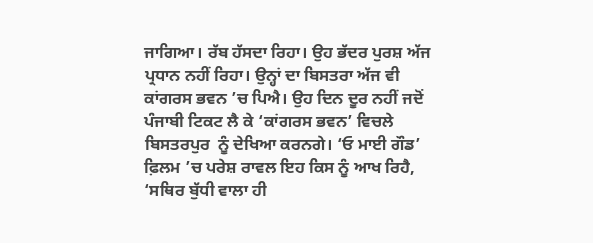ਜਾਗਿਆ। ਰੱਬ ਹੱਸਦਾ ਰਿਹਾ। ਉਹ ਭੱਦਰ ਪੁਰਸ਼ ਅੱਜ ਪ੍ਰਧਾਨ ਨਹੀਂ ਰਿਹਾ। ਉਨ੍ਹਾਂ ਦਾ ਬਿਸਤਰਾ ਅੱਜ ਵੀ ਕਾਂਗਰਸ ਭਵਨ ’ਚ ਪਿਐ। ਉਹ ਦਿਨ ਦੂਰ ਨਹੀਂ ਜਦੋਂ ਪੰਜਾਬੀ ਟਿਕਟ ਲੈ ਕੇ ‘ਕਾਂਗਰਸ ਭਵਨ’ ਵਿਚਲੇ ਬਿਸਤਰਪੁਰ  ਨੂੰ ਦੇਖਿਆ ਕਰਨਗੇ। ‘ਓ ਮਾਈ ਗੌਡ’ ਫ਼ਿਲਮ ’ਚ ਪਰੇਸ਼ ਰਾਵਲ ਇਹ ਕਿਸ ਨੂੰ ਆਖ ਰਿਹੈ, ‘ਸਥਿਰ ਬੁੱਧੀ ਵਾਲਾ ਹੀ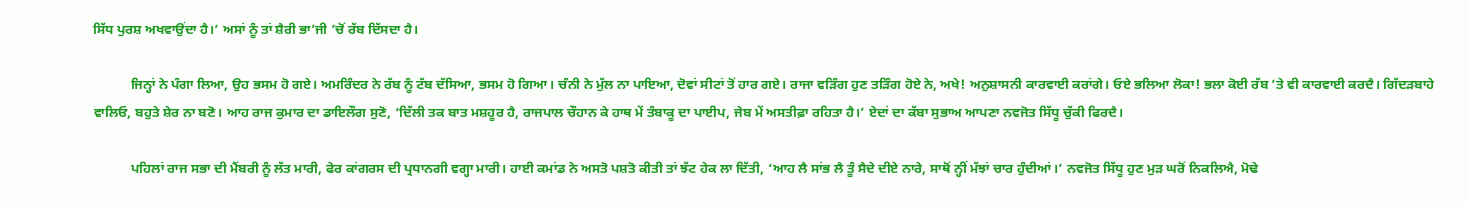ਸਿੱਧ ਪੁਰਸ਼ ਅਖਵਾਉਂਦਾ ਹੈ।’ ਅਸਾਂ ਨੂੰ ਤਾਂ ਸ਼ੈਰੀ ਭਾ’ਜੀ ’ਚੋਂ ਰੱਬ ਦਿੱਸਦਾ ਹੈ।

           ਜਿਨ੍ਹਾਂ ਨੇ ਪੰਗਾ ਲਿਆ, ਉਹ ਭਸਮ ਹੋ ਗਏ। ਅਮਰਿੰਦਰ ਨੇ ਰੱਬ ਨੂੰ ਟੱਬ ਦੱਸਿਆ, ਭਸਮ ਹੋ ਗਿਆ। ਚੰਨੀ ਨੇ ਮੁੱਲ ਨਾ ਪਾਇਆ, ਦੋਵਾਂ ਸੀਟਾਂ ਤੋਂ ਹਾਰ ਗਏ। ਰਾਜਾ ਵੜਿੰਗ ਹੁਣ ਤੜਿੰਗ ਹੋਏ ਨੇ, ਅਖੇ! ਅਨੁਸ਼ਾਸਨੀ ਕਾਰਵਾਈ ਕਰਾਂਗੇ। ਓਏ ਭਲਿਆ ਲੋਕਾ! ਭਲਾ ਕੋਈ ਰੱਬ ’ਤੇ ਵੀ ਕਾਰਵਾਈ ਕਰਦੈ। ਗਿੱਦੜਬਾਹੇ ਵਾਲਿਓ, ਬਹੁਤੇ ਸ਼ੇਰ ਨਾ ਬਣੋ। ਆਹ ਰਾਜ ਕੁਮਾਰ ਦਾ ਡਾਇਲੌਗ ਸੁਣੋ, ‘ਦਿੱਲੀ ਤਕ ਬਾਤ ਮਸ਼ਹੂਰ ਹੈ, ਰਾਜਪਾਲ ਚੌਹਾਨ ਕੇ ਹਾਥ ਮੇਂ ਤੰਬਾਕੂ ਦਾ ਪਾਈਪ, ਜੇਬ ਮੇਂ ਅਸਤੀਫ਼ਾ ਰਹਿਤਾ ਹੈ।’ ਏਦਾਂ ਦਾ ਕੱਬਾ ਸੁਭਾਅ ਆਪਣਾ ਨਵਜੋਤ ਸਿੱਧੂ ਚੁੱਕੀ ਫਿਰਦੈ।

           ਪਹਿਲਾਂ ਰਾਜ ਸਭਾ ਦੀ ਮੈਂਬਰੀ ਨੂੰ ਲੱਤ ਮਾਰੀ, ਫੇਰ ਕਾਂਗਰਸ ਦੀ ਪ੍ਰਧਾਨਗੀ ਵਗ੍ਹਾ ਮਾਰੀ। ਹਾਈ ਕਮਾਂਡ ਨੇ ਅਸਤੋ ਪਸ਼ਤੋ ਕੀਤੀ ਤਾਂ ਝੱਟ ਹੇਕ ਲਾ ਦਿੱਤੀ, ‘ਆਹ ਲੈ ਸਾਂਭ ਲੈ ਤੂੰ ਸੈਦੇ ਦੀਏ ਨਾਰੇ, ਸਾਥੋਂ ਨ੍ਹੀਂ ਮੱਝਾਂ ਚਾਰ ਹੁੰਦੀਆਂ।’ ਨਵਜੋਤ ਸਿੱਧੂ ਹੁਣ ਮੁੜ ਘਰੋਂ ਨਿਕਲਿਐ, ਮੋਢੇ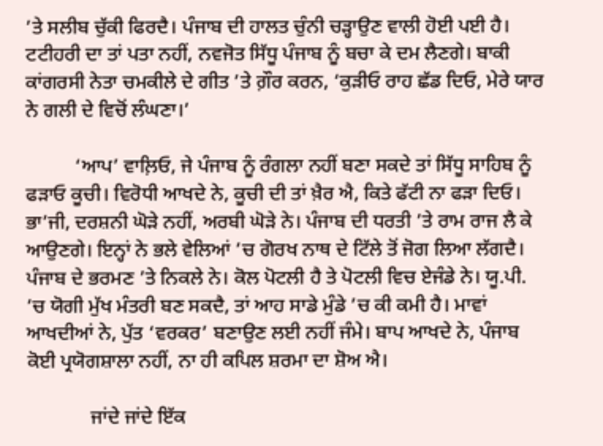’ਤੇ ਸਲੀਬ ਚੁੱਕੀ ਫਿਰਦੈ। ਪੰਜਾਬ ਦੀ ਹਾਲਤ ਚੁੰਨੀ ਚੜ੍ਹਾਉਣ ਵਾਲੀ ਹੋਈ ਪਈ ਹੈ। ਟਟੀਹਰੀ ਦਾ ਤਾਂ ਪਤਾ ਨਹੀਂ, ਨਵਜੋਤ ਸਿੱਧੂ ਪੰਜਾਬ ਨੂੰ ਬਚਾ ਕੇ ਦਮ ਲੈਣਗੇ। ਬਾਕੀ ਕਾਂਗਰਸੀ ਨੇਤਾ ਚਮਕੀਲੇ ਦੇ ਗੀਤ ’ਤੇ ਗ਼ੌਰ ਕਰਨ, ‘ਕੁੜੀਓ ਰਾਹ ਛੱਡ ਦਿਓ, ਮੇਰੇ ਯਾਰ ਨੇ ਗਲੀ ਦੇ ਵਿਚੋਂ ਲੰਘਣਾ।’

          ‘ਆਪ’ ਵਾਲ਼ਿਓ, ਜੇ ਪੰਜਾਬ ਨੂੰ ਰੰਗਲਾ ਨਹੀਂ ਬਣਾ ਸਕਦੇ ਤਾਂ ਸਿੱਧੂ ਸਾਹਿਬ ਨੂੰ ਫੜਾਓ ਕੂਚੀ। ਵਿਰੋਧੀ ਆਖਦੇ ਨੇ, ਕੂਚੀ ਦੀ ਤਾਂ ਖ਼ੈਰ ਐ, ਕਿਤੇ ਫੱਟੀ ਨਾ ਫੜਾ ਦਿਓ। ਭਾ’ਜੀ, ਦਰਸ਼ਨੀ ਘੋੜੇ ਨਹੀਂ, ਅਰਬੀ ਘੋੜੇ ਨੇ। ਪੰਜਾਬ ਦੀ ਧਰਤੀ ’ਤੇ ਰਾਮ ਰਾਜ ਲੈ ਕੇ ਆਉਣਗੇ। ਇਨ੍ਹਾਂ ਨੇ ਭਲੇ ਵੇਲਿਆਂ ’ਚ ਗੋਰਖ ਨਾਥ ਦੇ ਟਿੱਲੇ ਤੋਂ ਜੋਗ ਲਿਆ ਲੱਗਦੈ। ਪੰਜਾਬ ਦੇ ਭਰਮਣ ’ਤੇ ਨਿਕਲੇ ਨੇ। ਕੋਲ ਪੋਟਲੀ ਹੈ ਤੇ ਪੋਟਲੀ ਵਿਚ ਏਜੰਡੇ ਨੇ। ਯੂ.ਪੀ. ’ਚ ਯੋਗੀ ਮੁੱਖ ਮੰਤਰੀ ਬਣ ਸਕਦੈ, ਤਾਂ ਆਹ ਸਾਡੇ ਮੁੰਡੇ ’ਚ ਕੀ ਕਮੀ ਹੈ। ਮਾਵਾਂ ਆਖਦੀਆਂ ਨੇ, ਪੁੱਤ ‘ਵਰਕਰ’ ਬਣਾਉਣ ਲਈ ਨਹੀਂ ਜੰਮੇ। ਬਾਪ ਆਖਦੇ ਨੇ, ਪੰਜਾਬ ਕੋਈ ਪ੍ਰਯੋਗਸ਼ਾਲਾ ਨਹੀਂ, ਨਾ ਹੀ ਕਪਿਲ ਸ਼ਰਮਾ ਦਾ ਸ਼ੋਅ ਐ।

             ਜਾਂਦੇ ਜਾਂਦੇ ਇੱਕ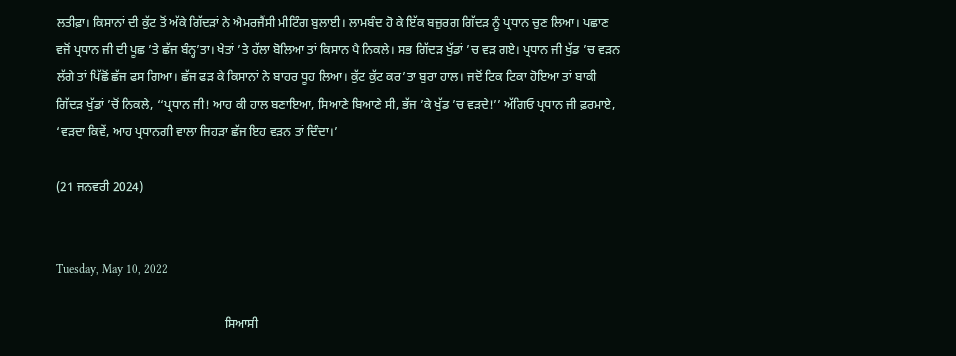ਲਤੀਫ਼ਾ। ਕਿਸਾਨਾਂ ਦੀ ਕੁੱਟ ਤੋਂ ਅੱਕੇ ਗਿੱਦੜਾਂ ਨੇ ਐਮਰਜੈਂਸੀ ਮੀਟਿੰਗ ਬੁਲਾਈ। ਲਾਮਬੰਦ ਹੋ ਕੇ ਇੱਕ ਬਜ਼ੁਰਗ ਗਿੱਦੜ ਨੂੰ ਪ੍ਰਧਾਨ ਚੁਣ ਲਿਆ। ਪਛਾਣ ਵਜੋਂ ਪ੍ਰਧਾਨ ਜੀ ਦੀ ਪੂਛ ’ਤੇ ਛੱਜ ਬੰਨ੍ਹ’ਤਾ। ਖੇਤਾਂ ’ਤੇ ਹੱਲਾ ਬੋਲਿਆ ਤਾਂ ਕਿਸਾਨ ਪੈ ਨਿਕਲੇ। ਸਭ ਗਿੱਦੜ ਖੁੱਡਾਂ ’ਚ ਵੜ ਗਏ। ਪ੍ਰਧਾਨ ਜੀ ਖੁੱਡ ’ਚ ਵੜਨ ਲੱਗੇ ਤਾਂ ਪਿੱਛੋਂ ਛੱਜ ਫਸ ਗਿਆ। ਛੱਜ ਫੜ ਕੇ ਕਿਸਾਨਾਂ ਨੇ ਬਾਹਰ ਧੂਹ ਲਿਆ। ਕੁੱਟ ਕੁੱਟ ਕਰ’ਤਾ ਬੁਰਾ ਹਾਲ। ਜਦੋਂ ਟਿਕ ਟਿਕਾ ਹੋਇਆ ਤਾਂ ਬਾਕੀ ਗਿੱਦੜ ਖੁੱਡਾਂ ’ਚੋਂ ਨਿਕਲੇ, ‘‘ਪ੍ਰਧਾਨ ਜੀ! ਆਹ ਕੀ ਹਾਲ ਬਣਾਇਆ, ਸਿਆਣੇ ਬਿਆਣੇ ਸੀ, ਭੱਜ ’ਕੇ ਖੁੱਡ ’ਚ ਵੜਦੇ!’’ ਅੱਗਿਓ ਪ੍ਰਧਾਨ ਜੀ ਫ਼ਰਮਾਏ, ‘ਵੜਦਾ ਕਿਵੇਂ, ਆਹ ਪ੍ਰਧਾਨਗੀ ਵਾਲਾ ਜਿਹੜਾ ਛੱਜ ਇਹ ਵੜਨ ਤਾਂ ਦਿੰਦਾ।’

(21 ਜਨਵਰੀ 2024)


Tuesday, May 10, 2022

                                                      ਸਿਆਸੀ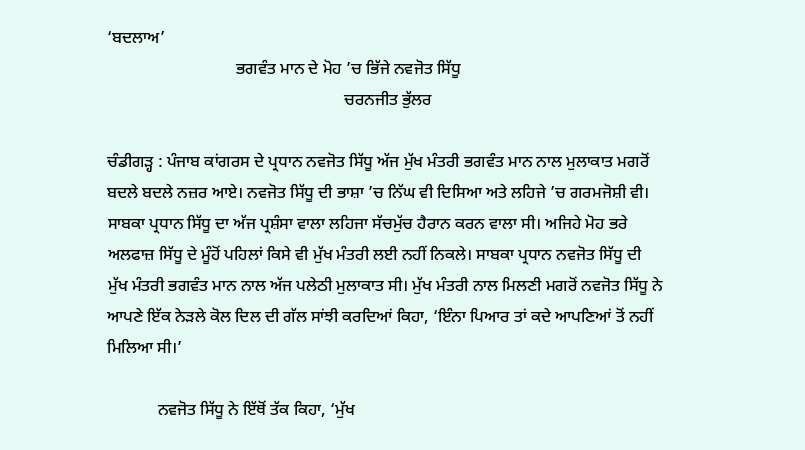‘ਬਦਲਾਅ’
                               ਭਗਵੰਤ ਮਾਨ ਦੇ ਮੋਹ ’ਚ ਭਿੱਜੇ ਨਵਜੋਤ ਸਿੱਧੂ
                                                         ਚਰਨਜੀਤ ਭੁੱਲਰ

ਚੰਡੀਗੜ੍ਹ : ਪੰਜਾਬ ਕਾਂਗਰਸ ਦੇ ਪ੍ਰਧਾਨ ਨਵਜੋਤ ਸਿੱਧੂ ਅੱਜ ਮੁੱਖ ਮੰਤਰੀ ਭਗਵੰਤ ਮਾਨ ਨਾਲ ਮੁਲਾਕਾਤ ਮਗਰੋਂ ਬਦਲੇ ਬਦਲੇ ਨਜ਼ਰ ਆਏ। ਨਵਜੋਤ ਸਿੱਧੂ ਦੀ ਭਾਸ਼ਾ ’ਚ ਨਿੱਘ ਵੀ ਦਿਸਿਆ ਅਤੇ ਲਹਿਜੇ ’ਚ ਗਰਮਜੋਸ਼ੀ ਵੀ। ਸਾਬਕਾ ਪ੍ਰਧਾਨ ਸਿੱਧੂ ਦਾ ਅੱਜ ਪ੍ਰਸ਼ੰਸਾ ਵਾਲਾ ਲਹਿਜਾ ਸੱਚਮੁੱਚ ਹੈਰਾਨ ਕਰਨ ਵਾਲਾ ਸੀ। ਅਜਿਹੇ ਮੋਹ ਭਰੇ ਅਲਫਾਜ਼ ਸਿੱਧੂ ਦੇ ਮੂੰਹੋਂ ਪਹਿਲਾਂ ਕਿਸੇ ਵੀ ਮੁੱਖ ਮੰਤਰੀ ਲਈ ਨਹੀਂ ਨਿਕਲੇ। ਸਾਬਕਾ ਪ੍ਰਧਾਨ ਨਵਜੋਤ ਸਿੱਧੂ ਦੀ ਮੁੱਖ ਮੰਤਰੀ ਭਗਵੰਤ ਮਾਨ ਨਾਲ ਅੱਜ ਪਲੇਠੀ ਮੁਲਾਕਾਤ ਸੀ। ਮੁੱਖ ਮੰਤਰੀ ਨਾਲ ਮਿਲਣੀ ਮਗਰੋਂ ਨਵਜੋਤ ਸਿੱਧੂ ਨੇ ਆਪਣੇ ਇੱਕ ਨੇੜਲੇ ਕੋਲ ਦਿਲ ਦੀ ਗੱਲ ਸਾਂਝੀ ਕਰਦਿਆਂ ਕਿਹਾ, ‘ਇੰਨਾ ਪਿਆਰ ਤਾਂ ਕਦੇ ਆਪਣਿਆਂ ਤੋਂ ਨਹੀਂ ਮਿਲਿਆ ਸੀ।’

            ਨਵਜੋਤ ਸਿੱਧੂ ਨੇ ਇੱਥੋਂ ਤੱਕ ਕਿਹਾ, ‘ਮੁੱਖ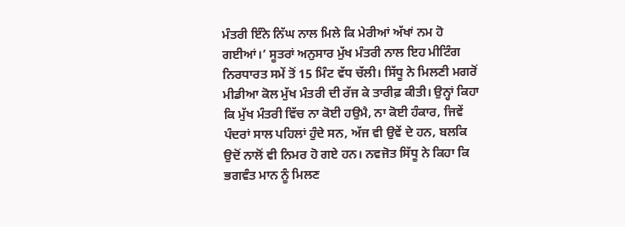ਮੰਤਰੀ ਇੰਨੇ ਨਿੱਘ ਨਾਲ ਮਿਲੇ ਕਿ ਮੇਰੀਆਂ ਅੱਖਾਂ ਨਮ ਹੋ ਗਈਆਂ।’ ਸੂਤਰਾਂ ਅਨੁਸਾਰ ਮੁੱਖ ਮੰਤਰੀ ਨਾਲ ਇਹ ਮੀਟਿੰਗ ਨਿਰਧਾਰਤ ਸਮੇਂ ਤੋਂ 15 ਮਿੰਟ ਵੱਧ ਚੱਲੀ। ਸਿੱਧੂ ਨੇ ਮਿਲਣੀ ਮਗਰੋਂ ਮੀਡੀਆ ਕੋਲ ਮੁੱਖ ਮੰਤਰੀ ਦੀ ਰੱਜ ਕੇ ਤਾਰੀਫ਼ ਕੀਤੀ। ਉਨ੍ਹਾਂ ਕਿਹਾ ਕਿ ਮੁੱਖ ਮੰਤਰੀ ਵਿੱਚ ਨਾ ਕੋਈ ਹਉਮੈ, ਨਾ ਕੋਈ ਹੰਕਾਰ, ਜਿਵੇਂ ਪੰਦਰਾਂ ਸਾਲ ਪਹਿਲਾਂ ਹੁੰਦੇ ਸਨ, ਅੱਜ ਵੀ ਉਵੇਂ ਦੇ ਹਨ, ਬਲਕਿ ਉਦੋਂ ਨਾਲੋਂ ਵੀ ਨਿਮਰ ਹੋ ਗਏ ਹਨ। ਨਵਜੋਤ ਸਿੱਧੂ ਨੇ ਕਿਹਾ ਕਿ ਭਗਵੰਤ ਮਾਨ ਨੂੰ ਮਿਲਣ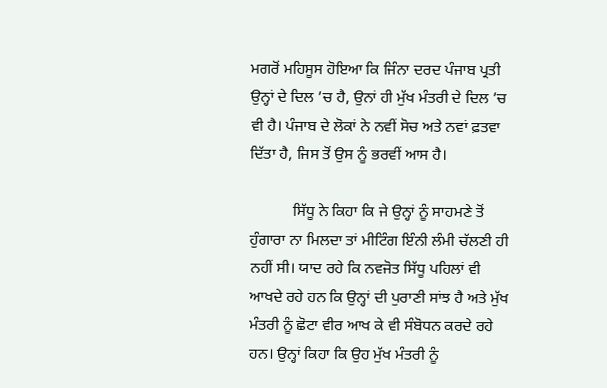ਮਗਰੋਂ ਮਹਿਸੂਸ ਹੋਇਆ ਕਿ ਜਿੰਨਾ ਦਰਦ ਪੰਜਾਬ ਪ੍ਰਤੀ ਉਨ੍ਹਾਂ ਦੇ ਦਿਲ ’ਚ ਹੈ, ਉਨਾਂ ਹੀ ਮੁੱਖ ਮੰਤਰੀ ਦੇ ਦਿਲ ’ਚ ਵੀ ਹੈ। ਪੰਜਾਬ ਦੇ ਲੋਕਾਂ ਨੇ ਨਵੀਂ ਸੋਚ ਅਤੇ ਨਵਾਂ ਫ਼ਤਵਾ ਦਿੱਤਾ ਹੈ, ਜਿਸ ਤੋਂ ਉਸ ਨੂੰ ਭਰਵੀਂ ਆਸ ਹੈ।

           ਸਿੱਧੂ ਨੇ ਕਿਹਾ ਕਿ ਜੇ ਉਨ੍ਹਾਂ ਨੂੰ ਸਾਹਮਣੇ ਤੋਂ ਹੁੰਗਾਰਾ ਨਾ ਮਿਲਦਾ ਤਾਂ ਮੀਟਿੰਗ ਇੰਨੀ ਲੰਮੀ ਚੱਲਣੀ ਹੀ ਨਹੀਂ ਸੀ। ਯਾਦ ਰਹੇ ਕਿ ਨਵਜੋਤ ਸਿੱਧੂ ਪਹਿਲਾਂ ਵੀ ਆਖਦੇ ਰਹੇ ਹਨ ਕਿ ਉਨ੍ਹਾਂ ਦੀ ਪੁਰਾਣੀ ਸਾਂਝ ਹੈ ਅਤੇ ਮੁੱਖ ਮੰਤਰੀ ਨੂੰ ਛੋਟਾ ਵੀਰ ਆਖ ਕੇ ਵੀ ਸੰਬੋਧਨ ਕਰਦੇ ਰਹੇ ਹਨ। ਉਨ੍ਹਾਂ ਕਿਹਾ ਕਿ ਉਹ ਮੁੱਖ ਮੰਤਰੀ ਨੂੰ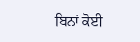ਬਿਨਾਂ ਕੋਈ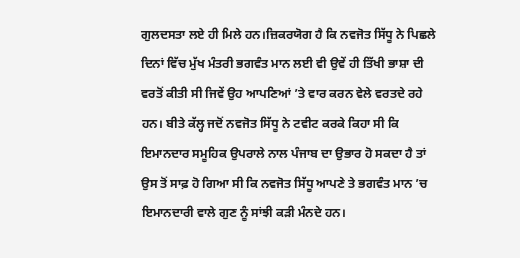ਗੁਲਦਸਤਾ ਲਏ ਹੀ ਮਿਲੇ ਹਨ।ਜ਼ਿਕਰਯੋਗ ਹੈ ਕਿ ਨਵਜੋਤ ਸਿੱਧੂ ਨੇ ਪਿਛਲੇ ਦਿਨਾਂ ਵਿੱਚ ਮੁੱਖ ਮੰਤਰੀ ਭਗਵੰਤ ਮਾਨ ਲਈ ਵੀ ਉਵੇਂ ਹੀ ਤਿੱਖੀ ਭਾਸ਼ਾ ਦੀ ਵਰਤੋਂ ਕੀਤੀ ਸੀ ਜਿਵੇਂ ਉਹ ਆਪਣਿਆਂ ’ਤੇ ਵਾਰ ਕਰਨ ਵੇਲੇ ਵਰਤਦੇ ਰਹੇ ਹਨ। ਬੀਤੇ ਕੱਲ੍ਹ ਜਦੋਂ ਨਵਜੋਤ ਸਿੱਧੂ ਨੇ ਟਵੀਟ ਕਰਕੇ ਕਿਹਾ ਸੀ ਕਿ ਇਮਾਨਦਾਰ ਸਮੂਹਿਕ ਉਪਰਾਲੇ ਨਾਲ ਪੰਜਾਬ ਦਾ ਉਭਾਰ ਹੋ ਸਕਦਾ ਹੈ ਤਾਂ ਉਸ ਤੋਂ ਸਾਫ਼ ਹੋ ਗਿਆ ਸੀ ਕਿ ਨਵਜੋਤ ਸਿੱਧੂ ਆਪਣੇ ਤੇ ਭਗਵੰਤ ਮਾਨ ’ਚ ਇਮਾਨਦਾਰੀ ਵਾਲੇ ਗੁਣ ਨੂੰ ਸਾਂਝੀ ਕੜੀ ਮੰਨਦੇ ਹਨ।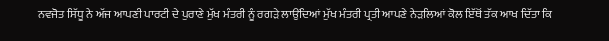ਨਵਜੋਤ ਸਿੱਧੂ ਨੇ ਅੱਜ ਆਪਣੀ ਪਾਰਟੀ ਦੇ ਪੁਰਾਣੇ ਮੁੱਖ ਮੰਤਰੀ ਨੂੰ ਰਗੜੇ ਲਾਉਂਦਿਆਂ ਮੁੱਖ ਮੰਤਰੀ ਪ੍ਰਤੀ ਆਪਣੇ ਨੇੜਲਿਆਂ ਕੋਲ ਇੱਥੋਂ ਤੱਕ ਆਖ ਦਿੱਤਾ ਕਿ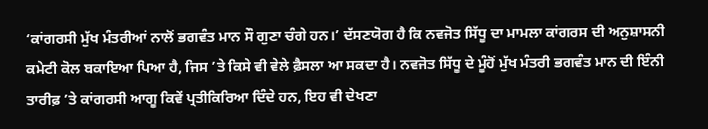‘ਕਾਂਗਰਸੀ ਮੁੱਖ ਮੰਤਰੀਆਂ ਨਾਲੋਂ ਭਗਵੰਤ ਮਾਨ ਸੌ ਗੁਣਾ ਚੰਗੇ ਹਨ।’ ਦੱਸਣਯੋਗ ਹੈ ਕਿ ਨਵਜੋਤ ਸਿੱਧੂ ਦਾ ਮਾਮਲਾ ਕਾਂਗਰਸ ਦੀ ਅਨੁਸ਼ਾਸਨੀ ਕਮੇਟੀ ਕੋਲ ਬਕਾਇਆ ਪਿਆ ਹੈ, ਜਿਸ ’ਤੇ ਕਿਸੇ ਵੀ ਵੇਲੇ ਫ਼ੈਸਲਾ ਆ ਸਕਦਾ ਹੈ। ਨਵਜੋਤ ਸਿੱਧੂ ਦੇ ਮੂੰਹੋਂ ਮੁੱਖ ਮੰਤਰੀ ਭਗਵੰਤ ਮਾਨ ਦੀ ਇੰਨੀ ਤਾਰੀਫ਼ ’ਤੇ ਕਾਂਗਰਸੀ ਆਗੂ ਕਿਵੇਂ ਪ੍ਰਤੀਕਿਰਿਆ ਦਿੰਦੇ ਹਨ, ਇਹ ਵੀ ਦੇਖਣਾ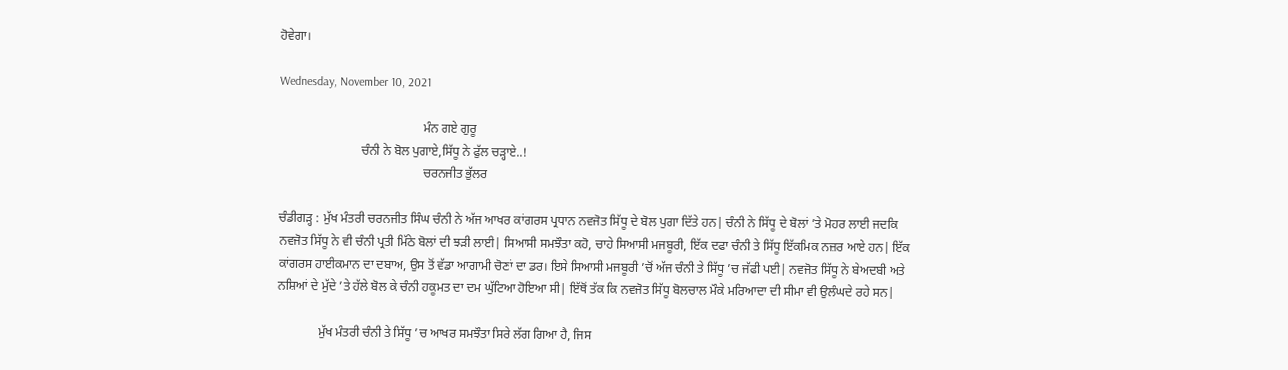ਹੋਵੇਗਾ।

Wednesday, November 10, 2021

                                              ਮੰਨ ਗਏ ਗੁਰੂ
                          ਚੰਨੀ ਨੇ ਬੋਲ ਪੁਗਾਏ,ਸਿੱਧੂ ਨੇ ਫੁੱਲ ਚੜ੍ਹਾਏ..!
                                              ਚਰਨਜੀਤ ਭੁੱਲਰ

ਚੰਡੀਗੜ੍ਹ : ਮੁੱਖ ਮੰਤਰੀ ਚਰਨਜੀਤ ਸਿੰਘ ਚੰਨੀ ਨੇ ਅੱਜ ਆਖਰ ਕਾਂਗਰਸ ਪ੍ਰਧਾਨ ਨਵਜੋਤ ਸਿੱਧੂ ਦੇ ਬੋਲ ਪੁਗਾ ਦਿੱਤੇ ਹਨ| ਚੰਨੀ ਨੇ ਸਿੱਧੂ ਦੇ ਬੋਲਾਂ ’ਤੇ ਮੋਹਰ ਲਾਈ ਜਦਕਿ ਨਵਜੋਤ ਸਿੱਧੂ ਨੇ ਵੀ ਚੰਨੀ ਪ੍ਰਤੀ ਮਿੱਠੇ ਬੋਲਾਂ ਦੀ ਝੜੀ ਲਾਈ| ਸਿਆਸੀ ਸਮਝੌਤਾ ਕਹੋ, ਚਾਹੇ ਸਿਆਸੀ ਮਜਬੂਰੀ, ਇੱਕ ਦਫਾ ਚੰਨੀ ਤੇ ਸਿੱਧੂ ਇੱਕਮਿਕ ਨਜ਼ਰ ਆਏ ਹਨ| ਇੱਕ ਕਾਂਗਰਸ ਹਾਈਕਮਾਨ ਦਾ ਦਬਾਅ, ਉਸ ਤੋਂ ਵੱਡਾ ਆਗਾਮੀ ਚੋਣਾਂ ਦਾ ਡਰ। ਇਸੇ ਸਿਆਸੀ ਮਜਬੂਰੀ ’ਚੋਂ ਅੱਜ ਚੰਨੀ ਤੇ ਸਿੱਧੂ ’ਚ ਜੱਫੀ ਪਈ| ਨਵਜੋਤ ਸਿੱਧੂ ਨੇ ਬੇਅਦਬੀ ਅਤੇ ਨਸ਼ਿਆਂ ਦੇ ਮੁੱਦੇ ’ਤੇ ਹੱਲੇ ਬੋਲ ਕੇ ਚੰਨੀ ਹਕੂਮਤ ਦਾ ਦਮ ਘੁੱਟਿਆ ਹੋਇਆ ਸੀ| ਇੱਥੋਂ ਤੱਕ ਕਿ ਨਵਜੋਤ ਸਿੱਧੂ ਬੋਲਚਾਲ ਮੌਕੇ ਮਰਿਆਦਾ ਦੀ ਸੀਮਾ ਵੀ ਉਲੰਘਦੇ ਰਹੇ ਸਨ|

             ਮੁੱਖ ਮੰਤਰੀ ਚੰਨੀ ਤੇ ਸਿੱਧੂ ’ਚ ਆਖਰ ਸਮਝੌਤਾ ਸਿਰੇ ਲੱਗ ਗਿਆ ਹੈ, ਜਿਸ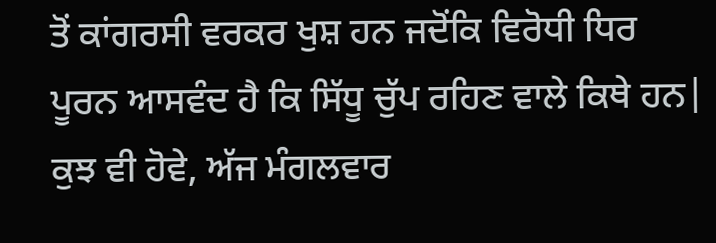ਤੋਂ ਕਾਂਗਰਸੀ ਵਰਕਰ ਖੁਸ਼ ਹਨ ਜਦੋਂਕਿ ਵਿਰੋਧੀ ਧਿਰ ਪੂਰਨ ਆਸਵੰਦ ਹੈ ਕਿ ਸਿੱਧੂ ਚੁੱਪ ਰਹਿਣ ਵਾਲੇ ਕਿਥੇ ਹਨ| ਕੁਝ ਵੀ ਹੋਵੇ, ਅੱਜ ਮੰਗਲਵਾਰ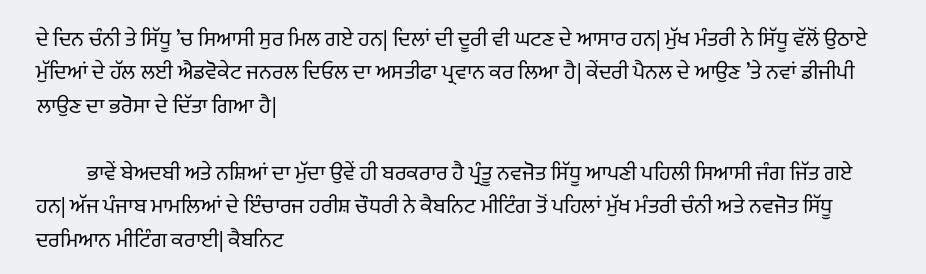ਦੇ ਦਿਨ ਚੰਨੀ ਤੇ ਸਿੱਧੂ ’ਚ ਸਿਆਸੀ ਸੁਰ ਮਿਲ ਗਏ ਹਨ| ਦਿਲਾਂ ਦੀ ਦੂਰੀ ਵੀ ਘਟਣ ਦੇ ਆਸਾਰ ਹਨ| ਮੁੱਖ ਮੰਤਰੀ ਨੇ ਸਿੱਧੂ ਵੱਲੋਂ ਉਠਾਏ ਮੁੱਦਿਆਂ ਦੇ ਹੱਲ ਲਈ ਐਡਵੋਕੇਟ ਜਨਰਲ ਦਿਓਲ ਦਾ ਅਸਤੀਫਾ ਪ੍ਰਵਾਨ ਕਰ ਲਿਆ ਹੈ| ਕੇਂਦਰੀ ਪੈਨਲ ਦੇ ਆਉਣ ’ਤੇ ਨਵਾਂ ਡੀਜੀਪੀ ਲਾਉਣ ਦਾ ਭਰੋਸਾ ਦੇ ਦਿੱਤਾ ਗਿਆ ਹੈ|

            ਭਾਵੇਂ ਬੇਅਦਬੀ ਅਤੇ ਨਸ਼ਿਆਂ ਦਾ ਮੁੱਦਾ ਉਵੇਂ ਹੀ ਬਰਕਰਾਰ ਹੈ ਪ੍ਰੰਤੂ ਨਵਜੋਤ ਸਿੱਧੂ ਆਪਣੀ ਪਹਿਲੀ ਸਿਆਸੀ ਜੰਗ ਜਿੱਤ ਗਏ ਹਨ| ਅੱਜ ਪੰਜਾਬ ਮਾਮਲਿਆਂ ਦੇ ਇੰਚਾਰਜ ਹਰੀਸ਼ ਚੌਧਰੀ ਨੇ ਕੈਬਨਿਟ ਮੀਟਿੰਗ ਤੋਂ ਪਹਿਲਾਂ ਮੁੱਖ ਮੰਤਰੀ ਚੰਨੀ ਅਤੇ ਨਵਜੋਤ ਸਿੱਧੂ ਦਰਮਿਆਨ ਮੀਟਿੰਗ ਕਰਾਈ| ਕੈਬਨਿਟ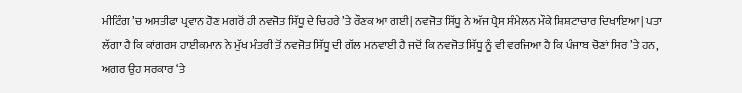ਮੀਟਿੰਗ ’ਚ ਅਸਤੀਫਾ ਪ੍ਰਵਾਨ ਹੋਣ ਮਗਰੋਂ ਹੀ ਨਵਜੋਤ ਸਿੱਧੂ ਦੇ ਚਿਹਰੇ ’ਤੇ ਰੌਣਕ ਆ ਗਈ| ਨਵਜੋਤ ਸਿੱਧੂ ਨੇ ਅੱਜ ਪ੍ਰੈਸ ਸੰਮੇਲਨ ਮੌਕੇ ਸ਼ਿਸ਼ਟਾਚਾਰ ਦਿਖਾਇਆ| ਪਤਾ ਲੱਗਾ ਹੈ ਕਿ ਕਾਂਗਰਸ ਹਾਈਕਮਾਨ ਨੇ ਮੁੱਖ ਮੰਤਰੀ ਤੋਂ ਨਵਜੋਤ ਸਿੱਧੂ ਦੀ ਗੱਲ ਮਨਵਾਈ ਹੈ ਜਦੋਂ ਕਿ ਨਵਜੋਤ ਸਿੱਧੂ ਨੂੰ ਵੀ ਵਰਜਿਆ ਹੈ ਕਿ ਪੰਜਾਬ ਚੋਣਾਂ ਸਿਰ ’ਤੇ ਹਨ, ਅਗਰ ਉਹ ਸਰਕਾਰ ‘ਤੇ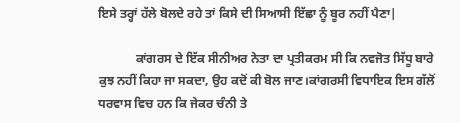ਇਸੇ ਤਰ੍ਹਾਂ ਹੱਲੇ ਬੋਲਦੇ ਰਹੇ ਤਾਂ ਕਿਸੇ ਦੀ ਸਿਆਸੀ ਇੱਛਾ ਨੂੰ ਬੂਰ ਨਹੀਂ ਪੈਣਾ|

            ਕਾਂਗਰਸ ਦੇ ਇੱਕ ਸੀਨੀਅਰ ਨੇਤਾ ਦਾ ਪ੍ਰਤੀਕਰਮ ਸੀ ਕਿ ਨਵਜੋਤ ਸਿੱਧੂ ਬਾਰੇ ਕੁਝ ਨਹੀਂ ਕਿਹਾ ਜਾ ਸਕਦਾ, ਉਹ ਕਦੋਂ ਕੀ ਬੋਲ ਜਾਣ।ਕਾਂਗਰਸੀ ਵਿਧਾਇਕ ਇਸ ਗੱਲੋਂ ਧਰਵਾਸ ਵਿਚ ਹਨ ਕਿ ਜੇਕਰ ਚੰਨੀ ਤੇ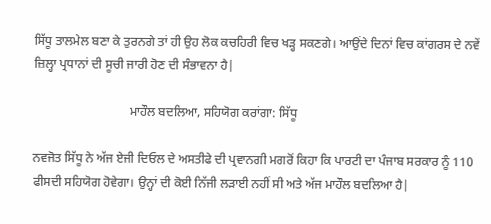ਸਿੱਧੂ ਤਾਲਮੇਲ ਬਣਾ ਕੇ ਤੁਰਨਗੇ ਤਾਂ ਹੀ ਉਹ ਲੋਕ ਕਚਹਿਰੀ ਵਿਚ ਖੜ੍ਹ ਸਕਣਗੇ। ਆਉਂਦੇ ਦਿਨਾਂ ਵਿਚ ਕਾਂਗਰਸ ਦੇ ਨਵੇਂ ਜ਼ਿਲ੍ਹਾ ਪ੍ਰਧਾਨਾਂ ਦੀ ਸੂਚੀ ਜਾਰੀ ਹੋਣ ਦੀ ਸੰਭਾਵਨਾ ਹੈ|

                               ਮਾਹੌਲ ਬਦਲਿਆ, ਸਹਿਯੋਗ ਕਰਾਂਗਾ: ਸਿੱਧੂ

ਨਵਜੋਤ ਸਿੱਧੂ ਨੇ ਅੱਜ ਏਜੀ ਦਿਓਲ ਦੇ ਅਸਤੀਫੇ ਦੀ ਪ੍ਰਵਾਨਗੀ ਮਗਰੋਂ ਕਿਹਾ ਕਿ ਪਾਰਟੀ ਦਾ ਪੰਜਾਬ ਸਰਕਾਰ ਨੂੰ 110 ਫੀਸਦੀ ਸਹਿਯੋਗ ਹੋਵੇਗਾ। ਉਨ੍ਹਾਂ ਦੀ ਕੋਈ ਨਿੱਜੀ ਲੜਾਈ ਨਹੀਂ ਸੀ ਅਤੇ ਅੱਜ ਮਾਹੌਲ ਬਦਲਿਆ ਹੈ|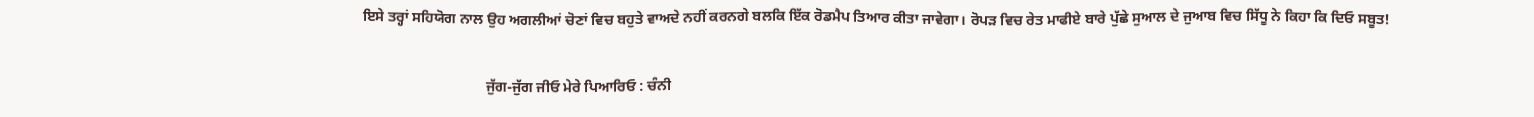ਇਸੇ ਤਰ੍ਹਾਂ ਸਹਿਯੋਗ ਨਾਲ ਉਹ ਅਗਲੀਆਂ ਚੋਣਾਂ ਵਿਚ ਬਹੁਤੇ ਵਾਅਦੇ ਨਹੀਂ ਕਰਨਗੇ ਬਲਕਿ ਇੱਕ ਰੋਡਮੈਪ ਤਿਆਰ ਕੀਤਾ ਜਾਵੇਗਾ। ਰੋਪੜ ਵਿਚ ਰੇਤ ਮਾਫੀਏ ਬਾਰੇ ਪੁੱਛੇ ਸੁਆਲ ਦੇ ਜੁਆਬ ਵਿਚ ਸਿੱਧੂ ਨੇ ਕਿਹਾ ਕਿ ਦਿਓ ਸਬੂਤ!

                                  ਜੁੱਗ-ਜੁੱਗ ਜੀਓ ਮੇਰੇ ਪਿਆਰਿਓ : ਚੰਨੀ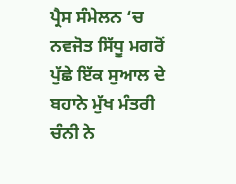ਪ੍ਰੈਸ ਸੰਮੇਲਨ ‘ਚ ਨਵਜੋਤ ਸਿੱਧੂ ਮਗਰੋਂ ਪੁੱਛੇ ਇੱਕ ਸੁਆਲ ਦੇ ਬਹਾਨੇ ਮੁੱਖ ਮੰਤਰੀ ਚੰਨੀ ਨੇ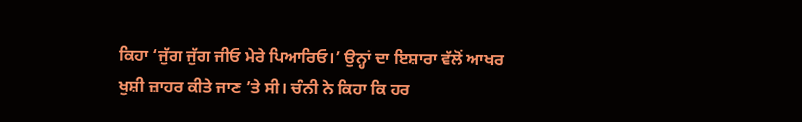ਕਿਹਾ ‘ਜੁੱਗ ਜੁੱਗ ਜੀਓ ਮੇਰੇ ਪਿਆਰਿਓ।’ ਉਨ੍ਹਾਂ ਦਾ ਇਸ਼ਾਰਾ ਵੱਲੋਂ ਆਖਰ ਖੁਸ਼ੀ ਜ਼ਾਹਰ ਕੀਤੇ ਜਾਣ ’ਤੇ ਸੀ। ਚੰਨੀ ਨੇ ਕਿਹਾ ਕਿ ਹਰ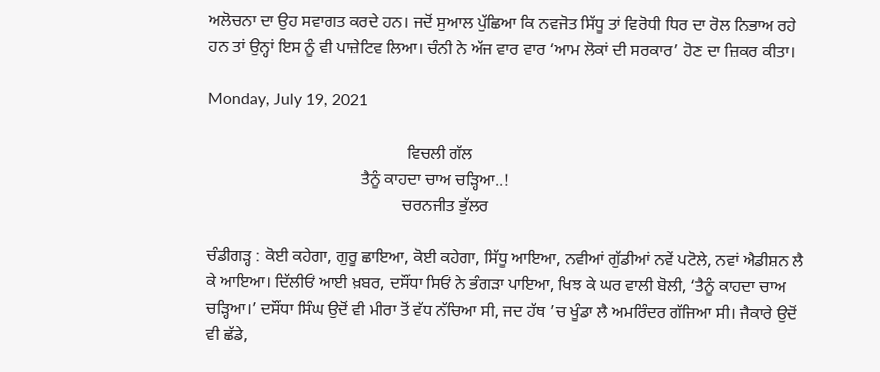ਅਲੋਚਨਾ ਦਾ ਉਹ ਸਵਾਗਤ ਕਰਦੇ ਹਨ। ਜਦੋਂ ਸੁਆਲ ਪੁੱਛਿਆ ਕਿ ਨਵਜੋਤ ਸਿੱਧੂ ਤਾਂ ਵਿਰੋਧੀ ਧਿਰ ਦਾ ਰੋਲ ਨਿਭਾਅ ਰਹੇ ਹਨ ਤਾਂ ਉਨ੍ਹਾਂ ਇਸ ਨੂੰ ਵੀ ਪਾਜ਼ੇਟਿਵ ਲਿਆ। ਚੰਨੀ ਨੇ ਅੱਜ ਵਾਰ ਵਾਰ ‘ਆਮ ਲੋਕਾਂ ਦੀ ਸਰਕਾਰ’ ਹੋਣ ਦਾ ਜ਼ਿਕਰ ਕੀਤਾ।

Monday, July 19, 2021

                                                ਵਿਚਲੀ ਗੱਲ
                                     ਤੈਨੂੰ ਕਾਹਦਾ ਚਾਅ ਚੜ੍ਹਿਆ..!
                                               ਚਰਨਜੀਤ ਭੁੱਲਰ

ਚੰਡੀਗੜ੍ਹ : ਕੋਈ ਕਹੇਗਾ, ਗੁਰੂ ਛਾਇਆ, ਕੋਈ ਕਹੇਗਾ, ਸਿੱਧੂ ਆਇਆ, ਨਵੀਆਂ ਗੁੱਡੀਆਂ ਨਵੇਂ ਪਟੋਲੇ, ਨਵਾਂ ਐਡੀਸ਼ਨ ਲੈ ਕੇ ਆਇਆ। ਦਿੱਲੀਓਂ ਆਈ ਖ਼ਬਰ, ਦਸੌਂਧਾ ਸਿਓਂ ਨੇ ਭੰਗੜਾ ਪਾਇਆ, ਖਿਝ ਕੇ ਘਰ ਵਾਲੀ ਬੋਲੀ, ‘ਤੈਨੂੰ ਕਾਹਦਾ ਚਾਅ ਚੜ੍ਹਿਆ।’ ਦਸੌਂਧਾ ਸਿੰਘ ਉਦੋਂ ਵੀ ਮੀਰਾ ਤੋਂ ਵੱਧ ਨੱਚਿਆ ਸੀ, ਜਦ ਹੱਥ ’ਚ ਖੂੰਡਾ ਲੈ ਅਮਰਿੰਦਰ ਗੱਜਿਆ ਸੀ। ਜੈਕਾਰੇ ਉਦੋਂ ਵੀ ਛੱਡੇ,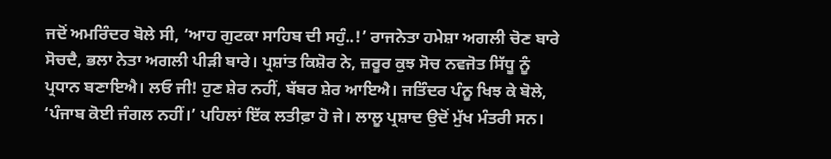ਜਦੋਂ ਅਮਰਿੰਦਰ ਬੋਲੇ ਸੀ, ‘ਆਹ ਗੁਟਕਾ ਸਾਹਿਬ ਦੀ ਸਹੁੰ..!’ ਰਾਜਨੇਤਾ ਹਮੇਸ਼ਾ ਅਗਲੀ ਚੋਣ ਬਾਰੇ ਸੋਚਦੈ, ਭਲਾ ਨੇਤਾ ਅਗਲੀ ਪੀੜੀ ਬਾਰੇ। ਪ੍ਰਸ਼ਾਂਤ ਕਿਸ਼ੋਰ ਨੇ, ਜ਼ਰੂਰ ਕੁਝ ਸੋਚ ਨਵਜੋਤ ਸਿੱਧੂ ਨੂੰ ਪ੍ਰਧਾਨ ਬਣਾਇਐ। ਲਓ ਜੀ! ਹੁਣ ਸ਼ੇਰ ਨਹੀਂ, ਬੱਬਰ ਸ਼ੇਰ ਆਇਐ। ਜਤਿੰਦਰ ਪੰਨੂ ਖਿਝ ਕੇ ਬੋਲੇ, ‘ਪੰਜਾਬ ਕੋਈ ਜੰਗਲ ਨਹੀਂ।’ ਪਹਿਲਾਂ ਇੱਕ ਲਤੀਫ਼ਾ ਹੋ ਜੇ। ਲਾਲੂ ਪ੍ਰਸ਼ਾਦ ਉਦੋਂ ਮੁੱਖ ਮੰਤਰੀ ਸਨ।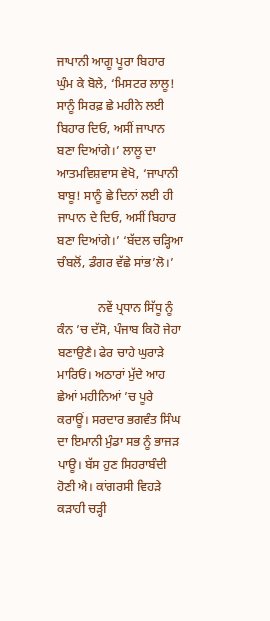ਜਾਪਾਨੀ ਆਗੂ ਪੂਰਾ ਬਿਹਾਰ ਘੁੰਮ ਕੇ ਬੋਲੇ, ‘ਮਿਸਟਰ ਲਾਲੂ! ਸਾਨੂੰ ਸਿਰਫ਼ ਛੇ ਮਹੀਨੇ ਲਈ ਬਿਹਾਰ ਦਿਓ, ਅਸੀਂ ਜਾਪਾਨ ਬਣਾ ਦਿਆਂਗੇ।’ ਲਾਲੂ ਦਾ ਆਤਮਵਿਸ਼ਵਾਸ ਵੇਖੋ, ‘ਜਾਪਾਨੀ ਬਾਬੂ! ਸਾਨੂੰ ਛੇ ਦਿਨਾਂ ਲਈ ਹੀ ਜਾਪਾਨ ਦੇ ਦਿਓ, ਅਸੀਂ ਬਿਹਾਰ ਬਣਾ ਦਿਆਂਗੇ।’ ‘ਬੱਦਲ ਚੜ੍ਹਿਆ ਚੰਬਲੋਂ, ਡੰਗਰ ਵੱਛੇ ਸਾਂਭ’ਲੋ।’

             ਨਵੇਂ ਪ੍ਰਧਾਨ ਸਿੱਧੂ ਨੂੰ ਕੰਨ ’ਚ ਦੱਸੋ, ਪੰਜਾਬ ਕਿਹੋ ਜੇਹਾ ਬਣਾਉਣੈ। ਫੇਰ ਚਾਹੇ ਘੁਰਾੜੇ ਮਾਰਿਓਂ। ਅਠਾਰਾਂ ਮੁੱਦੇ ਆਹ ਛੇਆਂ ਮਹੀਨਿਆਂ ’ਚ ਪੂਰੇ ਕਰਾਊਂ। ਸਰਦਾਰ ਭਗਵੰਤ ਸਿੰਘ ਦਾ ਇਮਾਨੀ ਮੁੰਡਾ ਸਭ ਨੂੰ ਭਾਜੜ ਪਾਊ। ਬੱਸ ਹੁਣ ਸਿਹਰਾਬੰਦੀ ਹੋਣੀ ਐ। ਕਾਂਗਰਸੀ ਵਿਹੜੇ ਕੜਾਹੀ ਚੜ੍ਹੀ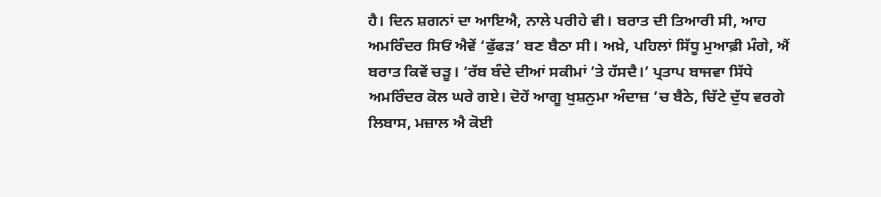ਹੈ। ਦਿਨ ਸ਼ਗਨਾਂ ਦਾ ਆਇਐ, ਨਾਲੇ ਪਰੀਹੇ ਵੀ। ਬਰਾਤ ਦੀ ਤਿਆਰੀ ਸੀ, ਆਹ ਅਮਰਿੰਦਰ ਸਿਓਂ ਐਵੇਂ ‘ਫੁੱਫੜ’ ਬਣ ਬੈਠਾ ਸੀ। ਅਖ਼ੇ, ਪਹਿਲਾਂ ਸਿੱਧੂ ਮੁਆਫ਼ੀ ਮੰਗੇ, ਐਂ ਬਰਾਤ ਕਿਵੇਂ ਚੜੂ। ‘ਰੱਬ ਬੰਦੇ ਦੀਆਂ ਸਕੀਮਾਂ ’ਤੇ ਹੱਸਦੈ।’ ਪ੍ਰਤਾਪ ਬਾਜਵਾ ਸਿੱਧੇ ਅਮਰਿੰਦਰ ਕੋਲ ਘਰੇ ਗਏ। ਦੋਹੇਂ ਆਗੂ ਖੁਸ਼ਨੁਮਾ ਅੰਦਾਜ਼ ’ਚ ਬੈਠੇ, ਚਿੱਟੇ ਦੁੱਧ ਵਰਗੇ ਲਿਬਾਸ, ਮਜ਼ਾਲ ਐ ਕੋਈ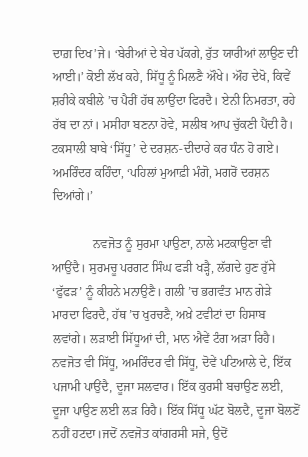ਦਾਗ਼ ਦਿਖ’ਜੇ। ‘ਬੇਰੀਆਂ ਦੇ ਬੇਰ ਪੱਕਗੇ, ਰੁੱਤ ਯਾਰੀਆਂ ਲਾਉਣ ਦੀ ਆਈ।’ ਕੋਈ ਲੱਖ ਕਹੇ, ਸਿੱਧੂ ਨੂੰ ਮਿਲਣੈ ਔਖੇ। ਔਹ ਦੇਖੋ, ਕਿਵੇਂ ਸ਼ਰੀਕੇ ਕਬੀਲੇ ’ਚ ਪੈਰੀਂ ਹੱਥ ਲਾਉਂਦਾ ਫਿਰਦੈ। ਏਨੀ ਨਿਮਰਤਾ, ਰਹੇ ਰੱਬ ਦਾ ਨਾਂ। ਮਸੀਹਾ ਬਣਨਾ ਹੋਵੇ, ਸਲੀਬ ਆਪ ਚੁੱਕਣੀ ਪੈਂਦੀ ਹੈ। ਟਕਸਾਲੀ ਬਾਬੇ ‘ਸਿੱਧੂ’ ਦੇ ਦਰਸ਼ਨ-ਦੀਦਾਰੇ ਕਰ ਧੰਨ ਹੋ ਗਏ। ਅਮਰਿੰਦਰ ਕਹਿੰਦਾ, ‘ਪਹਿਲਾਂ ਮੁਆਫ਼ੀ ਮੰਗੋ, ਮਗਰੋਂ ਦਰਸ਼ਨ ਦਿਆਂਗੇ।’

             ਨਵਜੋਤ ਨੂੰ ਸੁਰਮਾ ਪਾਉਣਾ, ਨਾਲੇ ਮਟਕਾਉਣਾ ਵੀ ਆਉਂਦੈ। ਸੁਰਮਚੂ ਪਰਗਟ ਸਿੰਘ ਫੜੀ ਖੜ੍ਹੈ, ਲੱਗਦੇ ਹੁਣ ਰੁੱਸੇ ‘ਫੁੱਫੜ’ ਨੂੰ ਕੀਹਨੇ ਮਨਾਉਣੈ। ਗਲੀ ’ਚ ਭਗਵੰਤ ਮਾਨ ਗੇੜੇ ਮਾਰਦਾ ਫਿਰਦੈ, ਹੱਥ ’ਚ ਖੁਰਚਣੈ, ਅਖ਼ੇ ਟਵੀਟਾਂ ਦਾ ਹਿਸਾਬ ਲਵਾਂਗੇ। ਲੜਾਈ ਸਿੱਧੂਆਂ ਦੀ, ਮਾਨ ਐਵੇਂ ਟੰਗ ਅੜਾ ਰਿਹੈ। ਨਵਜੋਤ ਵੀ ਸਿੱਧੂ, ਅਮਰਿੰਦਰ ਵੀ ਸਿੱਧੂ, ਦੋਵੇਂ ਪਟਿਆਲੇ ਦੇ, ਇੱਕ ਪਜਾਮੀ ਪਾਉਂਦੈ, ਦੂਜਾ ਸਲਵਾਰ। ਇੱਕ ਕੁਰਸੀ ਬਚਾਉਣ ਲਈ, ਦੂਜਾ ਪਾਉਣ ਲਈ ਲੜ ਰਿਹੈ। ਇੱਕ ਸਿੱਧੂ ਘੱਟ ਬੋਲਦੈ, ਦੂਜਾ ਬੋਲਣੋਂ ਨਹੀਂ ਹਟਦਾ।ਜਦੋਂ ਨਵਜੋਤ ਕਾਂਗਰਸੀ ਸਜੇ, ਉਦੋਂ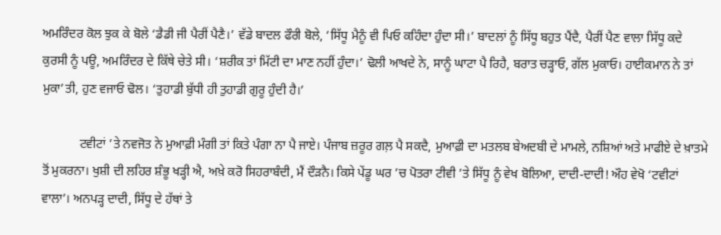ਅਮਰਿੰਦਰ ਕੋਲ ਝੁਕ ਕੇ ਬੋਲੇ ‘ਡੈਡੀ ਜੀ ਪੈਰੀਂ ਪੈਣੈ।’ ਵੱਡੇ ਬਾਦਲ ਫੌਰੀ ਬੋਲੇ, ‘ਸਿੱਧੂ ਮੈਨੂੰ ਵੀ ਪਿਓ ਕਹਿੰਦਾ ਹੁੰਦਾ ਸੀ।’ ਬਾਦਲਾਂ ਨੂੰ ਸਿੱਧੂ ਬਹੁਤ ਪੈਂਦੈ, ਪੈਰੀਂ ਪੈਣ ਵਾਲਾ ਸਿੱਧੂ ਕਦੇ ਕੁਰਸੀ ਨੂੰ ਪਊ, ਅਮਰਿੰਦਰ ਦੇ ਕਿੱਥੇ ਚੇਤੇ ਸੀ। ‘ਸ਼ਰੀਕ ਤਾਂ ਮਿੱਟੀ ਦਾ ਮਾਣ ਨਹੀਂ ਹੁੰਦਾ।’ ਢੋਲੀ ਆਖਦੇ ਨੇ, ਸਾਨੂੰ ਘਾਟਾ ਪੈ ਰਿਹੈ, ਬਰਾਤ ਚੜ੍ਹਾਓ, ਗੱਲ ਮੁਕਾਓ। ਹਾਈਕਮਾਨ ਨੇ ਤਾਂ ਮੁਕਾ’ਤੀ, ਹੁਣ ਵਜਾਓ ਢੋਲ। ‘ਤੁਹਾਡੀ ਬੁੱਧੀ ਹੀ ਤੁਹਾਡੀ ਗੁਰੂ ਹੁੰਦੀ ਹੈ।’

            ਟਵੀਟਾਂ ’ਤੇ ਨਵਜੋਤ ਨੇ ਮੁਆਫ਼ੀ ਮੰਗੀ ਤਾਂ ਕਿਤੇ ਪੰਗਾ ਨਾ ਪੈ ਜਾਏ। ਪੰਜਾਬ ਜ਼ਰੂਰ ਗਲ਼ ਪੈ ਸਕਦੈ, ਮੁਆਫ਼ੀ ਦਾ ਮਤਲਬ ਬੇਅਦਬੀ ਦੇ ਮਾਮਲੇ, ਨਸ਼ਿਆਂ ਅਤੇ ਮਾਫੀਏ ਦੇ ਖ਼ਾਤਮੇ ਤੋਂ ਮੁਕਰਨਾ। ਖੁਸ਼ੀ ਦੀ ਲਹਿਰ ਸ਼ੰਭੂ ਖੜ੍ਹੀ ਐ, ਅਖ਼ੇ ਕਰੋ ਸਿਹਰਾਬੰਦੀ, ਮੈਂ ਦੌੜਨੈ। ਕਿਸੇ ਪੇਂਡੂ ਘਰ ’ਚ ਪੋਤਰਾ ਟੀਵੀ ’ਤੇ ਸਿੱਧੂ ਨੂੰ ਵੇਖ ਬੋਲਿਆ, ਦਾਦੀ-ਦਾਦੀ! ਔਹ ਵੇਖੋ ‘ਟਵੀਟਾਂ ਵਾਲਾ’। ਅਨਪੜ੍ਹ ਦਾਦੀ, ਸਿੱਧੂ ਦੇ ਹੱਥਾਂ ਤੇ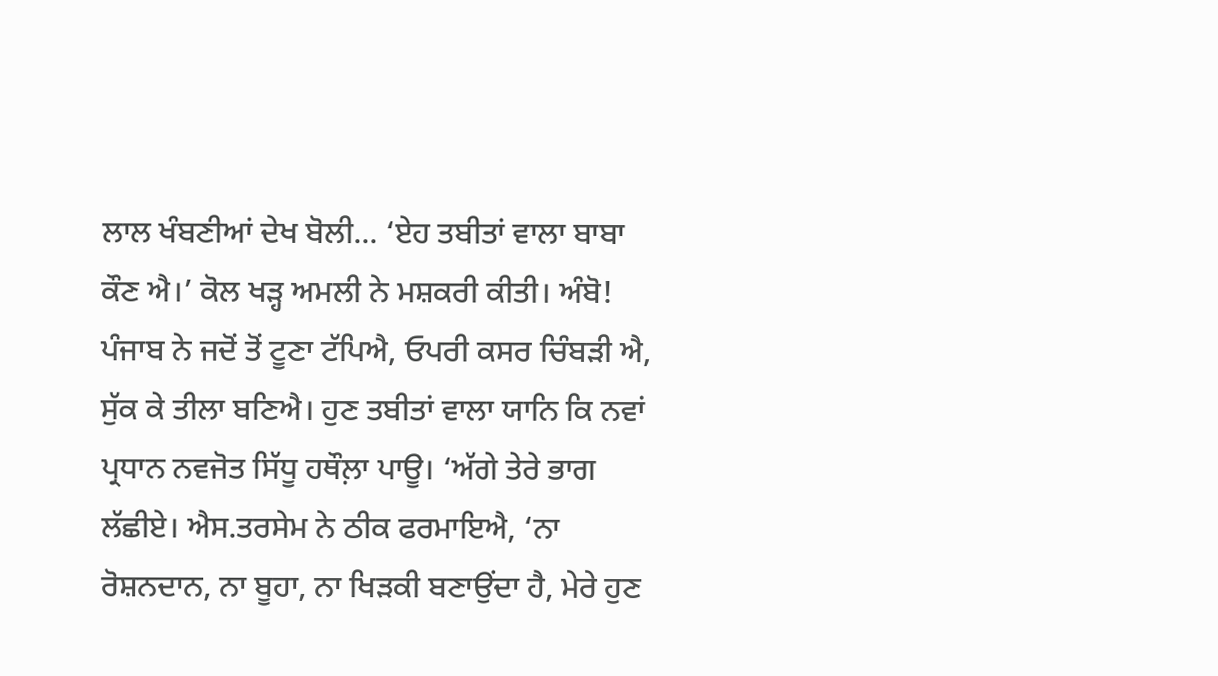ਲਾਲ ਖੰਬਣੀਆਂ ਦੇਖ ਬੋਲੀ... ‘ਏਹ ਤਬੀਤਾਂ ਵਾਲਾ ਬਾਬਾ ਕੌਣ ਐ।’ ਕੋਲ ਖੜ੍ਹ ਅਮਲੀ ਨੇ ਮਸ਼ਕਰੀ ਕੀਤੀ। ਅੰਬੋ! ਪੰਜਾਬ ਨੇ ਜਦੋਂ ਤੋਂ ਟੂਣਾ ਟੱਪਿਐ, ਓਪਰੀ ਕਸਰ ਚਿੰਬੜੀ ਐ, ਸੁੱਕ ਕੇ ਤੀਲਾ ਬਣਿਐ। ਹੁਣ ਤਬੀਤਾਂ ਵਾਲਾ ਯਾਨਿ ਕਿ ਨਵਾਂ ਪ੍ਰਧਾਨ ਨਵਜੋਤ ਸਿੱਧੂ ਹਥੌਲ਼ਾ ਪਾਊ। ‘ਅੱਗੇ ਤੇਰੇ ਭਾਗ ਲੱਛੀਏ। ਐਸ.ਤਰਸੇਮ ਨੇ ਠੀਕ ਫਰਮਾਇਐ, ‘ਨਾ ਰੋਸ਼ਨਦਾਨ, ਨਾ ਬੂਹਾ, ਨਾ ਖਿੜਕੀ ਬਣਾਉਂਦਾ ਹੈ, ਮੇਰੇ ਹੁਣ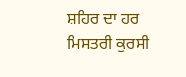ਸ਼ਹਿਰ ਦਾ ਹਰ ਮਿਸਤਰੀ ਕੁਰਸੀ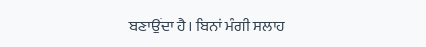ਬਣਾਉਂਦਾ ਹੈ। ਬਿਨਾਂ ਮੰਗੀ ਸਲਾਹ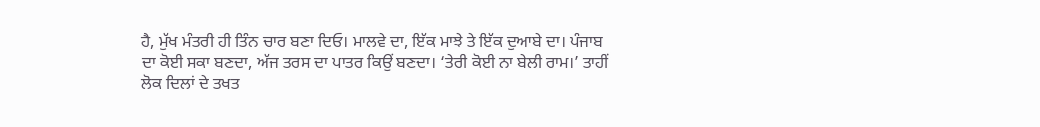ਹੈ, ਮੁੱਖ ਮੰਤਰੀ ਹੀ ਤਿੰਨ ਚਾਰ ਬਣਾ ਦਿਓ। ਮਾਲਵੇ ਦਾ, ਇੱਕ ਮਾਝੇ ਤੇ ਇੱਕ ਦੁਆਬੇ ਦਾ। ਪੰਜਾਬ ਦਾ ਕੋਈ ਸਕਾ ਬਣਦਾ, ਅੱਜ ਤਰਸ ਦਾ ਪਾਤਰ ਕਿਉਂ ਬਣਦਾ। ‘ਤੇਰੀ ਕੋਈ ਨਾ ਬੇਲੀ ਰਾਮ।’ ਤਾਹੀਂ ਲੋਕ ਦਿਲਾਂ ਦੇ ਤਖਤ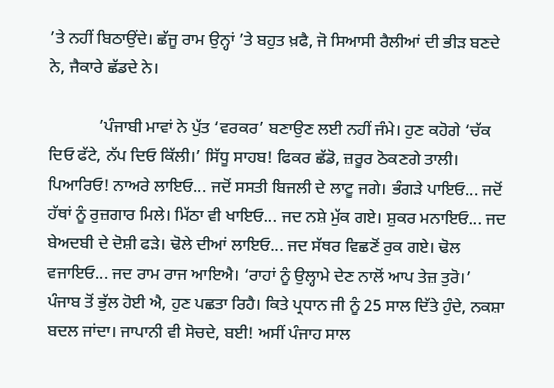’ਤੇ ਨਹੀਂ ਬਿਠਾਉਂਦੇ। ਛੱਜੂ ਰਾਮ ਉਨ੍ਹਾਂ ’ਤੇ ਬਹੁਤ ਖ਼ਫੈ, ਜੋ ਸਿਆਸੀ ਰੈਲੀਆਂ ਦੀ ਭੀੜ ਬਣਦੇ ਨੇ, ਜੈਕਾਰੇ ਛੱਡਦੇ ਨੇ।

            ’ਪੰਜਾਬੀ ਮਾਵਾਂ ਨੇ ਪੁੱਤ ‘ਵਰਕਰ’ ਬਣਾਉਣ ਲਈ ਨਹੀਂ ਜੰਮੇ। ਹੁਣ ਕਹੋਗੇ ‘ਚੱਕ ਦਿਓ ਫੱਟੇ, ਨੱਪ ਦਿਓ ਕਿੱਲੀ।’ ਸਿੱਧੂ ਸਾਹਬ! ਫਿਕਰ ਛੱਡੋ, ਜ਼ਰੂਰ ਠੋਕਣਗੇ ਤਾਲੀ। ਪਿਆਰਿਓ! ਨਾਅਰੇ ਲਾਇਓ... ਜਦੋਂ ਸਸਤੀ ਬਿਜਲੀ ਦੇ ਲਾਟੂ ਜਗੇ। ਭੰਗੜੇ ਪਾਇਓ... ਜਦੋਂ ਹੱਥਾਂ ਨੂੰ ਰੁਜ਼ਗਾਰ ਮਿਲੇ। ਮਿੱਠਾ ਵੀ ਖਾਇਓ... ਜਦ ਨਸ਼ੇ ਮੁੱਕ ਗਏ। ਸ਼ੁਕਰ ਮਨਾਇਓ... ਜਦ ਬੇਅਦਬੀ ਦੇ ਦੋਸ਼ੀ ਫੜੇ। ਢੋਲੇ ਦੀਆਂ ਲਾਇਓ... ਜਦ ਸੱਥਰ ਵਿਛਣੋਂ ਰੁਕ ਗਏ। ਢੋਲ ਵਜਾਇਓ... ਜਦ ਰਾਮ ਰਾਜ ਆਇਐ। ‘ਰਾਹਾਂ ਨੂੰ ਉਲ੍ਹਾਮੇ ਦੇਣ ਨਾਲੋਂ ਆਪ ਤੇਜ਼ ਤੁਰੋ।’ ਪੰਜਾਬ ਤੋਂ ਭੁੱਲ ਹੋਈ ਐ, ਹੁਣ ਪਛਤਾ ਰਿਹੈ। ਕਿਤੇ ਪ੍ਰਧਾਨ ਜੀ ਨੂੰ 25 ਸਾਲ ਦਿੱਤੇ ਹੁੰਦੇ, ਨਕਸ਼ਾ ਬਦਲ ਜਾਂਦਾ। ਜਾਪਾਨੀ ਵੀ ਸੋਚਦੇ, ਬਈ! ਅਸੀਂ ਪੰਜਾਹ ਸਾਲ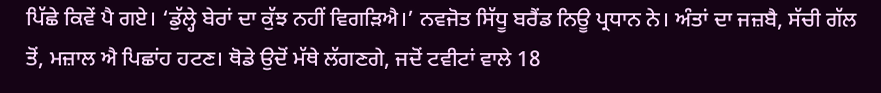ਪਿੱਛੇ ਕਿਵੇਂ ਪੈ ਗਏ। ‘ਡੁੱਲ੍ਹੇ ਬੇਰਾਂ ਦਾ ਕੁੱਝ ਨਹੀਂ ਵਿਗੜਿਐ।’ ਨਵਜੋਤ ਸਿੱਧੂ ਬਰੈਂਡ ਨਿਊ ਪ੍ਰਧਾਨ ਨੇ। ਅੰਤਾਂ ਦਾ ਜਜ਼ਬੈ, ਸੱਚੀ ਗੱਲ ਤੋਂ, ਮਜ਼ਾਲ ਐ ਪਿਛਾਂਹ ਹਟਣ। ਥੋਡੇ ਉਦੋਂ ਮੱਥੇ ਲੱਗਣਗੇ, ਜਦੋਂ ਟਵੀਟਾਂ ਵਾਲੇ 18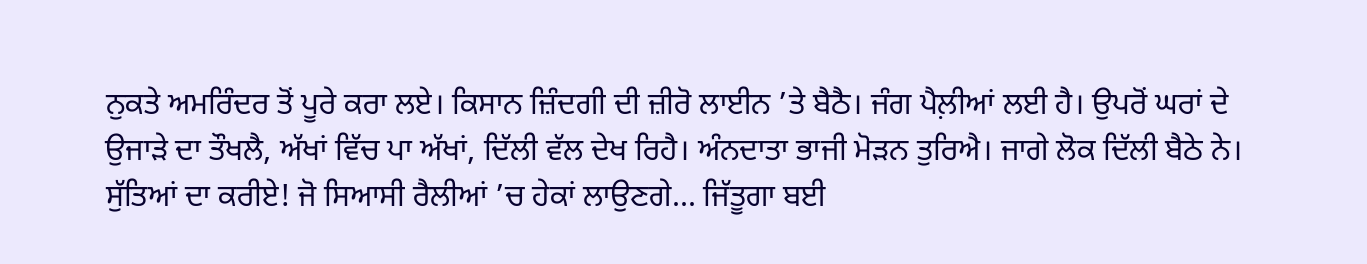ਨੁਕਤੇ ਅਮਰਿੰਦਰ ਤੋਂ ਪੂਰੇ ਕਰਾ ਲਏ। ਕਿਸਾਨ ਜ਼ਿੰਦਗੀ ਦੀ ਜ਼ੀਰੋ ਲਾਈਨ ’ਤੇ ਬੈਠੈ। ਜੰਗ ਪੈਲ਼ੀਆਂ ਲਈ ਹੈ। ਉਪਰੋਂ ਘਰਾਂ ਦੇ ਉਜਾੜੇ ਦਾ ਤੌਖਲੈ, ਅੱਖਾਂ ਵਿੱਚ ਪਾ ਅੱਖਾਂ, ਦਿੱਲੀ ਵੱਲ ਦੇਖ ਰਿਹੈ। ਅੰਨਦਾਤਾ ਭਾਜੀ ਮੋੜਨ ਤੁਰਿਐ। ਜਾਗੇ ਲੋਕ ਦਿੱਲੀ ਬੈਠੇ ਨੇ। ਸੁੱਤਿਆਂ ਦਾ ਕਰੀਏ! ਜੋ ਸਿਆਸੀ ਰੈਲੀਆਂ ’ਚ ਹੇਕਾਂ ਲਾਉਣਗੇ... ਜਿੱਤੂਗਾ ਬਈ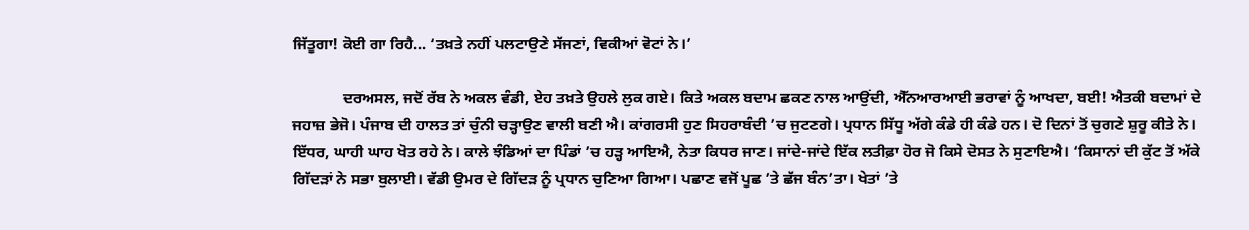ਜਿੱਤੂਗਾ! ਕੋਈ ਗਾ ਰਿਹੈ... ‘ਤਖ਼ਤੇ ਨਹੀਂ ਪਲਟਾਉਣੇ ਸੱਜਣਾਂ, ਵਿਕੀਆਂ ਵੋਟਾਂ ਨੇ।’

             ਦਰਅਸਲ, ਜਦੋਂ ਰੱਬ ਨੇ ਅਕਲ ਵੰਡੀ, ਏਹ ਤਖ਼ਤੇ ਉਹਲੇ ਲੁਕ ਗਏ। ਕਿਤੇ ਅਕਲ ਬਦਾਮ ਛਕਣ ਨਾਲ ਆਉਂਦੀ, ਐੱਨਆਰਆਈ ਭਰਾਵਾਂ ਨੂੰ ਆਖਦਾ, ਬਈ! ਐਤਕੀ ਬਦਾਮਾਂ ਦੇ ਜਹਾਜ਼ ਭੇਜੋ। ਪੰਜਾਬ ਦੀ ਹਾਲਤ ਤਾਂ ਚੁੰਨੀ ਚੜ੍ਹਾਉਣ ਵਾਲੀ ਬਣੀ ਐ। ਕਾਂਗਰਸੀ ਹੁਣ ਸਿਹਰਾਬੰਦੀ ’ਚ ਜੁਟਣਗੇ। ਪ੍ਰਧਾਨ ਸਿੱਧੂ ਅੱਗੇ ਕੰਡੇ ਹੀ ਕੰਡੇ ਹਨ। ਦੋ ਦਿਨਾਂ ਤੋਂ ਚੁਗਣੇ ਸ਼ੁਰੂ ਕੀਤੇ ਨੇ। ਇੱਧਰ, ਘਾਹੀ ਘਾਹ ਖੋਤ ਰਹੇ ਨੇ। ਕਾਲੇ ਝੰਡਿਆਂ ਦਾ ਪਿੰਡਾਂ ’ਚ ਹੜ੍ਹ ਆਇਐ, ਨੇਤਾ ਕਿਧਰ ਜਾਣ। ਜਾਂਦੇ-ਜਾਂਦੇ ਇੱਕ ਲਤੀਫ਼ਾ ਹੋਰ ਜੋ ਕਿਸੇ ਦੋਸਤ ਨੇ ਸੁਣਾਇਐ। ‘ਕਿਸਾਨਾਂ ਦੀ ਕੁੱਟ ਤੋਂ ਅੱਕੇ ਗਿੱਦੜਾਂ ਨੇ ਸਭਾ ਬੁਲਾਈ। ਵੱਡੀ ਉਮਰ ਦੇ ਗਿੱਦੜ ਨੂੰ ਪ੍ਰਧਾਨ ਚੁਣਿਆ ਗਿਆ। ਪਛਾਣ ਵਜੋਂ ਪੂਛ ’ਤੇ ਛੱਜ ਬੰਨ’ਤਾ। ਖੇਤਾਂ ’ਤੇ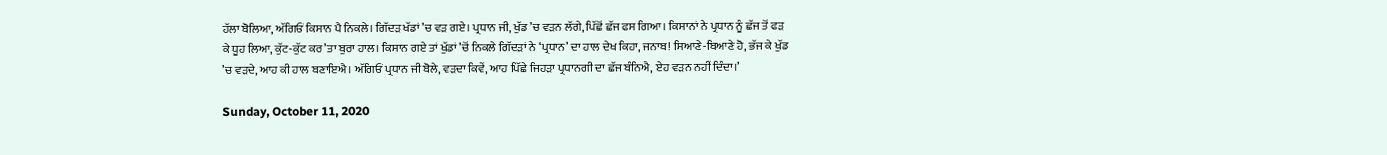ਹੱਲਾ ਬੋਲਿਆ, ਅੱਗਿਓਂ ਕਿਸਾਨ ਪੈ ਨਿਕਲੇ। ਗਿੱਦੜ ਖੱਡਾਂ ’ਚ ਵੜ ਗਏ। ਪ੍ਰਧਾਨ ਜੀ, ਖੁੱਡ ’ਚ ਵੜਨ ਲੱਗੇ, ਪਿੱਛੋਂ ਛੱਜ ਫਸ ਗਿਆ। ਕਿਸਾਨਾਂ ਨੇ ਪ੍ਰਧਾਨ ਨੂੰ ਛੱਜ ਤੋਂ ਫੜ ਕੇ ਧੂਹ ਲਿਆ, ਕੁੱਟ-ਕੁੱਟ ਕਰ’ਤਾ ਬੁਰਾ ਹਾਲ। ਕਿਸਾਨ ਗਏ ਤਾਂ ਖੁੱਡਾਂ ’ਚੋਂ ਨਿਕਲੇ ਗਿੱਦੜਾਂ ਨੇ ‘ਪ੍ਰਧਾਨ’ ਦਾ ਹਾਲ ਦੇਖ ਕਿਹਾ, ਜਨਾਬ! ਸਿਆਣੇ-ਬਿਆਣੇ ਹੋ, ਭੱਜ ਕੇ ਖੁੱਡ ’ਚ ਵੜਦੇ, ਆਹ ਕੀ ਹਾਲ ਬਣਾਇਐ। ਅੱਗਿਓਂ ਪ੍ਰਧਾਨ ਜੀ ਬੋਲੇ, ਵੜਦਾ ਕਿਵੇਂ, ਆਹ ਪਿੱਛੇ ਜਿਹੜਾ ਪ੍ਰਧਾਨਗੀ ਦਾ ਛੱਜ ਬੰਨਿਐ, ਏਹ ਵੜਨ ਨਹੀਂ ਦਿੰਦਾ।’

Sunday, October 11, 2020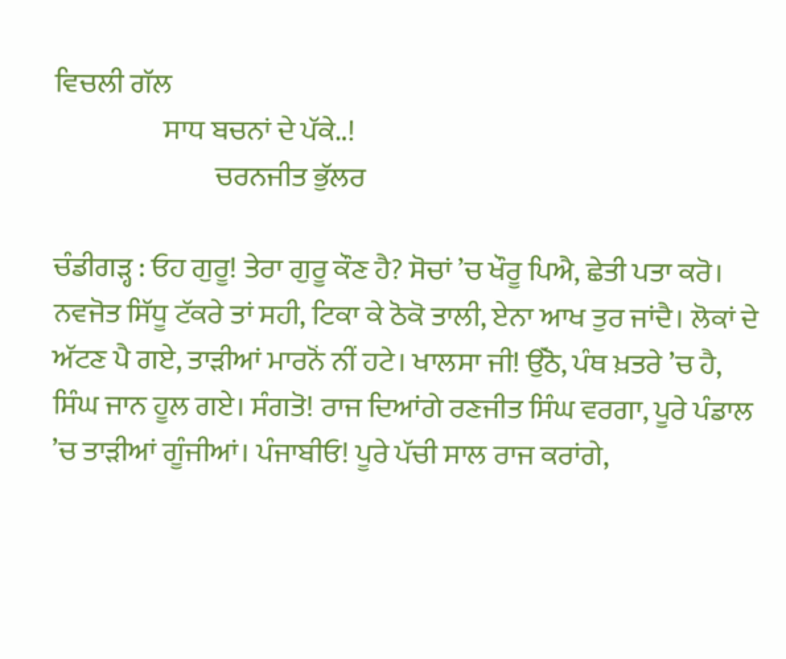ਵਿਚਲੀ ਗੱਲ
                   ਸਾਧ ਬਚਨਾਂ ਦੇ ਪੱਕੇ..!
                            ਚਰਨਜੀਤ ਭੁੱਲਰ

ਚੰਡੀਗੜ੍ਹ : ਓਹ ਗੁਰੂ! ਤੇਰਾ ਗੁਰੂ ਕੌਣ ਹੈ? ਸੋਚਾਂ ’ਚ ਖੌਰੂ ਪਿਐ, ਛੇਤੀ ਪਤਾ ਕਰੋ। ਨਵਜੋਤ ਸਿੱਧੂ ਟੱਕਰੇ ਤਾਂ ਸਹੀ, ਟਿਕਾ ਕੇ ਠੋਕੋ ਤਾਲੀ, ਏਨਾ ਆਖ ਤੁਰ ਜਾਂਦੈ। ਲੋਕਾਂ ਦੇ ਅੱਟਣ ਪੈ ਗਏ, ਤਾੜੀਆਂ ਮਾਰਨੋਂ ਨੀਂ ਹਟੇ। ਖਾਲਸਾ ਜੀ! ਉੱਠੋ, ਪੰਥ ਖ਼ਤਰੇ ’ਚ ਹੈ, ਸਿੰਘ ਜਾਨ ਹੂਲ ਗਏ। ਸੰਗਤੋ! ਰਾਜ ਦਿਆਂਗੇ ਰਣਜੀਤ ਸਿੰਘ ਵਰਗਾ, ਪੂਰੇ ਪੰਡਾਲ ’ਚ ਤਾੜੀਆਂ ਗੂੰਜੀਆਂ। ਪੰਜਾਬੀਓ! ਪੂਰੇ ਪੱਚੀ ਸਾਲ ਰਾਜ ਕਰਾਂਗੇ,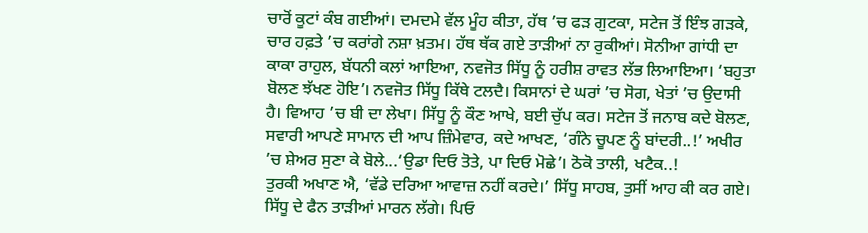ਚਾਰੋਂ ਕੂਟਾਂ ਕੰਬ ਗਈਆਂ। ਦਮਦਮੇ ਵੱਲ ਮੂੰਹ ਕੀਤਾ, ਹੱਥ ’ਚ ਫੜ ਗੁਟਕਾ, ਸਟੇਜ ਤੋਂ ਇੰਝ ਗੜਕੇ, ਚਾਰ ਹਫ਼ਤੇ ’ਚ ਕਰਾਂਗੇ ਨਸ਼ਾ ਖ਼ਤਮ। ਹੱਥ ਥੱਕ ਗਏ ਤਾੜੀਆਂ ਨਾ ਰੁਕੀਆਂ। ਸੋਨੀਆ ਗਾਂਧੀ ਦਾ ਕਾਕਾ ਰਾਹੁਲ, ਬੱਧਨੀ ਕਲਾਂ ਆਇਆ, ਨਵਜੋਤ ਸਿੱਧੂ ਨੂੰ ਹਰੀਸ਼ ਰਾਵਤ ਲੱਭ ਲਿਆਇਆ। ‘ਬਹੁਤਾ ਬੋਲਣ ਝੱਖਣ ਹੋਇ’। ਨਵਜੋਤ ਸਿੱਧੂ ਕਿੱਥੇ ਟਲਦੈ। ਕਿਸਾਨਾਂ ਦੇ ਘਰਾਂ ’ਚ ਸੋਗ, ਖੇਤਾਂ ’ਚ ਉਦਾਸੀ ਹੈ। ਵਿਆਹ ’ਚ ਬੀ ਦਾ ਲੇਖਾ। ਸਿੱਧੂ ਨੂੰ ਕੌਣ ਆਖੇ, ਬਈ ਚੁੱਪ ਕਰ। ਸਟੇਜ ਤੋਂ ਜਨਾਬ ਕਦੇ ਬੋਲਣ, ਸਵਾਰੀ ਆਪਣੇ ਸਾਮਾਨ ਦੀ ਆਪ ਜ਼ਿੰਮੇਵਾਰ, ਕਦੇ ਆਖਣ, ‘ਗੰਨੇ ਚੂਪਣ ਨੂੰ ਬਾਂਦਰੀ..!’ ਅਖੀਰ ’ਚ ਸ਼ੇਅਰ ਸੁਣਾ ਕੇ ਬੋਲੇ...‘ਉਡਾ ਦਿਓ ਤੋਤੇ, ਪਾ ਦਿਓ ਮੋਛੇ’। ਠੋਕੋ ਤਾਲੀ, ਖਟੈਕ..!                                                                                                                                                       ਤੁਰਕੀ ਅਖਾਣ ਐ, ‘ਵੱਡੇ ਦਰਿਆ ਆਵਾਜ਼ ਨਹੀਂ ਕਰਦੇ।’ ਸਿੱਧੂ ਸਾਹਬ, ਤੁਸੀਂ ਆਹ ਕੀ ਕਰ ਗਏ। ਸਿੱਧੂ ਦੇ ਫੈਨ ਤਾੜੀਆਂ ਮਾਰਨ ਲੱਗੇ। ਪਿਓ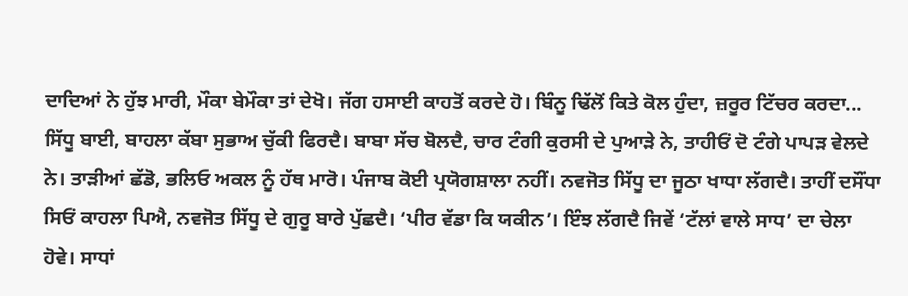ਦਾਦਿਆਂ ਨੇ ਹੁੱਝ ਮਾਰੀ, ਮੌਕਾ ਬੇਮੌਕਾ ਤਾਂ ਦੇਖੋ। ਜੱਗ ਹਸਾਈ ਕਾਹਤੋਂ ਕਰਦੇ ਹੋ। ਬਿੰਨੂ ਢਿੱਲੋਂ ਕਿਤੇ ਕੋਲ ਹੁੰਦਾ, ਜ਼ਰੂਰ ਟਿੱਚਰ ਕਰਦਾ... ਸਿੱਧੂ ਬਾਈ, ਬਾਹਲਾ ਕੱਬਾ ਸੁਭਾਅ ਚੁੱਕੀ ਫਿਰਦੈ। ਬਾਬਾ ਸੱਚ ਬੋਲਦੈ, ਚਾਰ ਟੰਗੀ ਕੁਰਸੀ ਦੇ ਪੁਆੜੇ ਨੇ, ਤਾਹੀਓਂ ਦੋ ਟੰਗੇ ਪਾਪੜ ਵੇਲਦੇ ਨੇ। ਤਾੜੀਆਂ ਛੱਡੋ, ਭਲਿਓ ਅਕਲ ਨੂੰ ਹੱਥ ਮਾਰੋ। ਪੰਜਾਬ ਕੋਈ ਪ੍ਰਯੋਗਸ਼ਾਲਾ ਨਹੀਂ। ਨਵਜੋਤ ਸਿੱਧੂ ਦਾ ਜੂਠਾ ਖਾਧਾ ਲੱਗਦੈ। ਤਾਹੀਂ ਦਸੌਂਧਾ ਸਿਓਂ ਕਾਹਲਾ ਪਿਐ, ਨਵਜੋਤ ਸਿੱਧੂ ਦੇ ਗੁਰੂ ਬਾਰੇ ਪੁੱਛਦੈ। ‘ਪੀਰ ਵੱਡਾ ਕਿ ਯਕੀਨ’। ਇੰਝ ਲੱਗਦੈ ਜਿਵੇਂ ‘ਟੱਲਾਂ ਵਾਲੇ ਸਾਧ’ ਦਾ ਚੇਲਾ ਹੋਵੇ। ਸਾਧਾਂ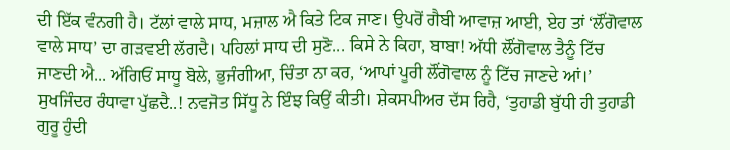ਦੀ ਇੱਕ ਵੰਨਗੀ ਹੈ। ਟੱਲਾਂ ਵਾਲੇ ਸਾਧ, ਮਜ਼ਾਲ ਐ ਕਿਤੇ ਟਿਕ ਜਾਣ। ਉਪਰੋਂ ਗੈਬੀ ਆਵਾਜ਼ ਆਈ, ਏਹ ਤਾਂ ‘ਲੌਂਗੋਵਾਲ ਵਾਲੇ ਸਾਧ’ ਦਾ ਗੜਵਈ ਲੱਗਦੈ। ਪਹਿਲਾਂ ਸਾਧ ਦੀ ਸੁਣੋ... ਕਿਸੇ ਨੇ ਕਿਹਾ, ਬਾਬਾ! ਅੱਧੀ ਲੌਂਗੋਵਾਲ ਤੈਨੂੰ ਟਿੱਚ ਜਾਣਦੀ ਐ... ਅੱਗਿਓਂ ਸਾਧੂ ਬੋਲੇ, ਭੁਜੰਗੀਆ, ਚਿੰਤਾ ਨਾ ਕਰ, ‘ਆਪਾਂ ਪੂਰੀ ਲੌਂਗੋਵਾਲ ਨੂੰ ਟਿੱਚ ਜਾਣਦੇ ਆਂ।’ ਸੁਖਜਿੰਦਰ ਰੰਧਾਵਾ ਪੁੱਛਦੈ..! ਨਵਜੋਤ ਸਿੱਧੂ ਨੇ ਇੰਝ ਕਿਉਂ ਕੀਤੀ। ਸ਼ੇਕਸਪੀਅਰ ਦੱਸ ਰਿਹੈ, ‘ਤੁਹਾਡੀ ਬੁੱਧੀ ਹੀ ਤੁਹਾਡੀ ਗੁਰੂ ਹੁੰਦੀ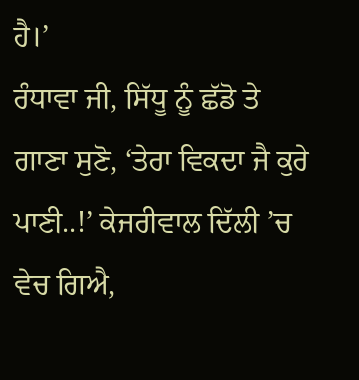ਹੈ।’                                                                                                                               ਰੰਧਾਵਾ ਜੀ, ਸਿੱਧੂ ਨੂੰ ਛੱਡੋ ਤੇ ਗਾਣਾ ਸੁਣੋ, ‘ਤੇਰਾ ਵਿਕਦਾ ਜੈ ਕੁਰੇ ਪਾਣੀ..!’ ਕੇਜਰੀਵਾਲ ਦਿੱਲੀ ’ਚ ਵੇਚ ਗਿਐ,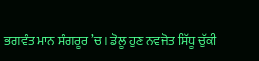ਭਗਵੰਤ ਮਾਨ ਸੰਗਰੂਰ ’ਚ। ਡੋਲੂ ਹੁਣ ਨਵਜੋਤ ਸਿੱਧੂ ਚੁੱਕੀ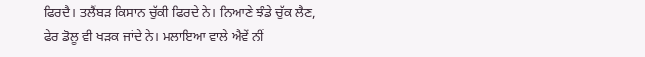ਫਿਰਦੈ। ਤਲੈਂਬੜ ਕਿਸਾਨ ਚੁੱਕੀ ਫਿਰਦੇ ਨੇ। ਨਿਆਣੇ ਝੰਡੇ ਚੁੱਕ ਲੈਣ, ਫੇਰ ਡੋਲੂ ਵੀ ਖੜਕ ਜਾਂਦੇ ਨੇ। ਮਲਾਇਆ ਵਾਲੇ ਐਵੇਂ ਨੀਂ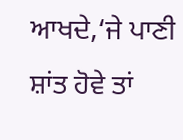ਆਖਦੇ,‘ਜੇ ਪਾਣੀ ਸ਼ਾਂਤ ਹੋਵੇ ਤਾਂ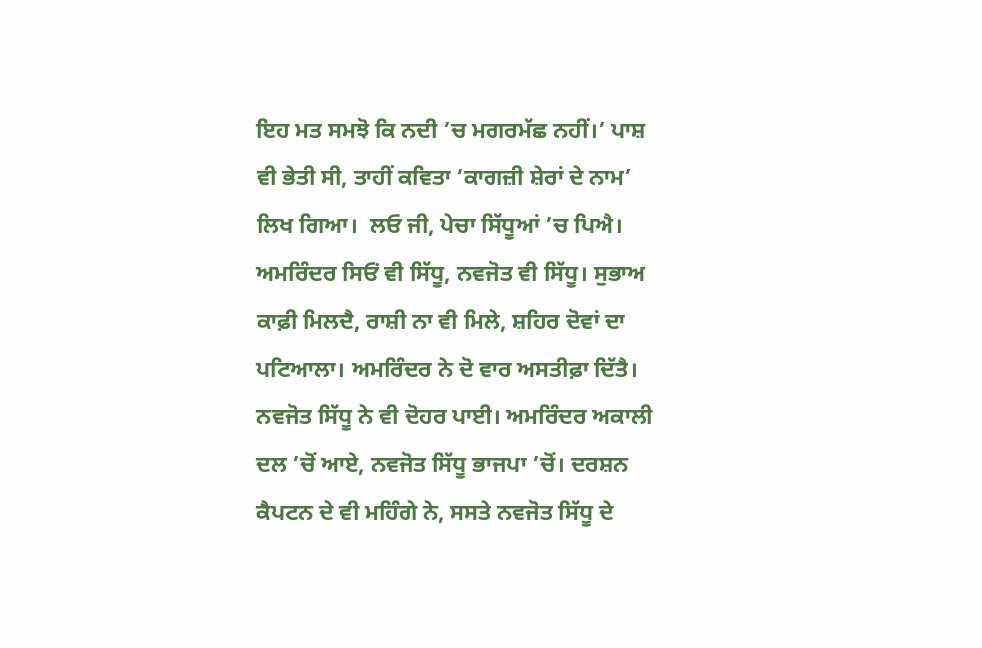ਇਹ ਮਤ ਸਮਝੋ ਕਿ ਨਦੀ ’ਚ ਮਗਰਮੱਛ ਨਹੀਂ।’ ਪਾਸ਼ ਵੀ ਭੇਤੀ ਸੀ, ਤਾਹੀਂ ਕਵਿਤਾ ‘ਕਾਗਜ਼ੀ ਸ਼ੇਰਾਂ ਦੇ ਨਾਮ’ ਲਿਖ ਗਿਆ।  ਲਓ ਜੀ, ਪੇਚਾ ਸਿੱਧੂਆਂ ’ਚ ਪਿਐ। ਅਮਰਿੰਦਰ ਸਿਓਂ ਵੀ ਸਿੱਧੂ, ਨਵਜੋਤ ਵੀ ਸਿੱਧੂ। ਸੁਭਾਅ ਕਾਫ਼ੀ ਮਿਲਦੈ, ਰਾਸ਼ੀ ਨਾ ਵੀ ਮਿਲੇ, ਸ਼ਹਿਰ ਦੋਵਾਂ ਦਾ ਪਟਿਆਲਾ। ਅਮਰਿੰਦਰ ਨੇ ਦੋ ਵਾਰ ਅਸਤੀਫ਼ਾ ਦਿੱਤੈ। ਨਵਜੋਤ ਸਿੱਧੂ ਨੇ ਵੀ ਦੋਹਰ ਪਾਈ। ਅਮਰਿੰਦਰ ਅਕਾਲੀ ਦਲ ’ਚੋਂ ਆਏ, ਨਵਜੋਤ ਸਿੱਧੂ ਭਾਜਪਾ ’ਚੋਂ। ਦਰਸ਼ਨ ਕੈਪਟਨ ਦੇ ਵੀ ਮਹਿੰਗੇ ਨੇ, ਸਸਤੇ ਨਵਜੋਤ ਸਿੱਧੂ ਦੇ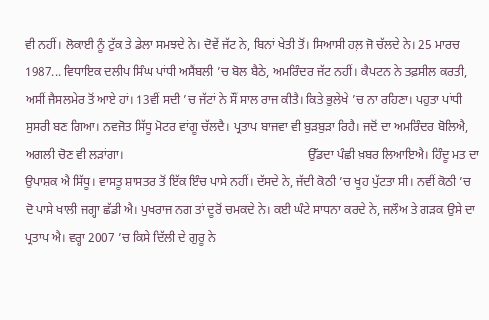ਵੀ ਨਹੀਂ। ਲੋਕਾਈ ਨੂੰ ਟੁੱਕ ਤੇ ਡੇਲਾ ਸਮਝਦੇ ਨੇ। ਦੋਵੇਂ ਜੱਟ ਨੇ, ਬਿਨਾਂ ਖੇਤੀ ਤੋਂ। ਸਿਆਸੀ ਹਲ਼ ਜੋ ਚੱਲਦੇ ਨੇ। 25 ਮਾਰਚ 1987... ਵਿਧਾਇਕ ਦਲੀਪ ਸਿੰਘ ਪਾਂਧੀ ਅਸੈਂਬਲੀ ’ਚ ਬੋਲ ਬੈਠੇ, ਅਮਰਿੰਦਰ ਜੱਟ ਨਹੀਂ। ਕੈਪਟਨ ਨੇ ਤਫ਼ਸੀਲ ਕਰਤੀ, ਅਸੀਂ ਜੈਸਲਮੇਰ ਤੋਂ ਆਏ ਹਾਂ। 13ਵੀਂ ਸਦੀ ’ਚ ਜੱਟਾਂ ਨੇ ਸੌਂ ਸਾਲ ਰਾਜ ਕੀਤੈ। ਕਿਤੇ ਭੁਲੇਖੇ ’ਚ ਨਾ ਰਹਿਣਾ। ਪਹੁਤਾ ਪਾਂਧੀ ਸੁਸਰੀ ਬਣ ਗਿਆ। ਨਵਜੋਤ ਸਿੱਧੂ ਮੋਟਰ ਵਾਂਗੂ ਚੱਲਦੈ। ਪ੍ਰਤਾਪ ਬਾਜਵਾ ਵੀ ਬੁੜਬੁੜਾ ਰਿਹੈ। ਜਦੋਂ ਦਾ ਅਮਰਿੰਦਰ ਬੋਲਿਐ, ਅਗਲੀ ਚੋਣ ਵੀ ਲੜਾਂਗਾ।                                                           ਉੱਡਦਾ ਪੰਛੀ ਖ਼ਬਰ ਲਿਆਇਐ। ਹਿੰਦੂ ਮਤ ਦਾ ਉਪਾਸ਼ਕ ਐ ਸਿੱਧੂ। ਵਾਸਤੂ ਸ਼ਾਸਤਰ ਤੋਂ ਇੱਕ ਇੰਚ ਪਾਸੇ ਨਹੀਂ। ਦੱਸਦੇ ਨੇ, ਜੱਦੀ ਕੋਠੀ ’ਚ ਖੂਹ ਪੁੱਟਤਾ ਸੀ। ਨਵੀਂ ਕੋਠੀ ’ਚ ਦੋ ਪਾਸੇ ਖਾਲੀ ਜਗ੍ਹਾ ਛੱਡੀ ਐ। ਪੁਖਰਾਜ ਨਗ ਤਾਂ ਦੂਰੋਂ ਚਮਕਦੇ ਨੇ। ਕਈ ਘੰਟੇ ਸਾਧਨਾ ਕਰਦੇ ਨੇ, ਜਲੌਅ ਤੇ ਗੜਕ ਉਸੇ ਦਾ ਪ੍ਰਤਾਪ ਐ। ਵਰ੍ਹਾ 2007 ’ਚ ਕਿਸੇ ਦਿੱਲੀ ਦੇ ਗੁਰੂ ਨੇ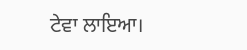ਟੇਵਾ ਲਾਇਆ।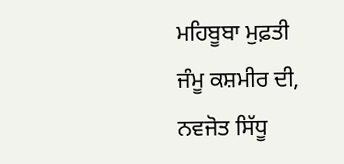ਮਹਿਬੂਬਾ ਮੁਫ਼ਤੀ ਜੰਮੂ ਕਸ਼ਮੀਰ ਦੀ, ਨਵਜੋਤ ਸਿੱਧੂ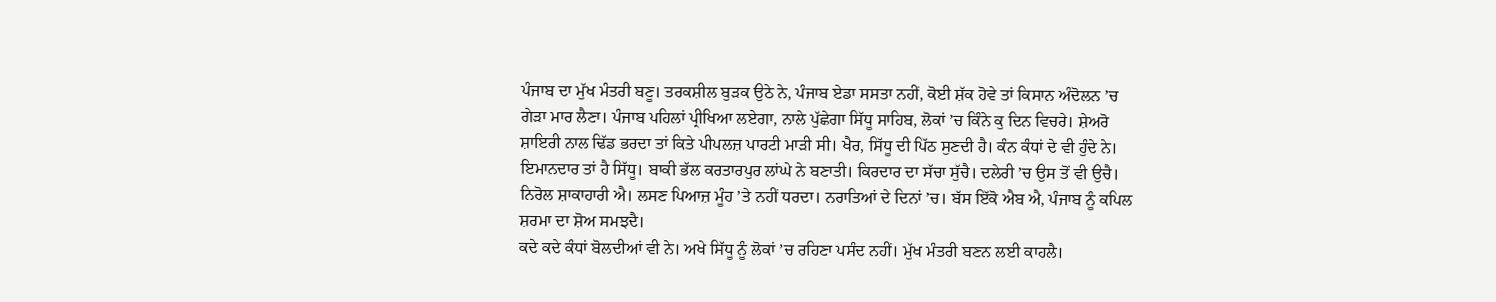ਪੰਜਾਬ ਦਾ ਮੁੱਖ ਮੰਤਰੀ ਬਣੂ। ਤਰਕਸ਼ੀਲ ਬੁੜਕ ਉਠੇ ਨੇ, ਪੰਜਾਬ ਏਡਾ ਸਸਤਾ ਨਹੀਂ, ਕੋਈ ਸ਼ੱਕ ਹੋਵੇ ਤਾਂ ਕਿਸਾਨ ਅੰਦੋਲਨ ’ਚ ਗੇੜਾ ਮਾਰ ਲੈਣਾ। ਪੰਜਾਬ ਪਹਿਲਾਂ ਪ੍ਰੀਖਿਆ ਲਏਗਾ, ਨਾਲੇ ਪੁੱਛੇਗਾ ਸਿੱਧੂ ਸਾਹਿਬ, ਲੋਕਾਂ ’ਚ ਕਿੰਨੇ ਕੁ ਦਿਨ ਵਿਚਰੇ। ਸ਼ੇਅਰੋ ਸ਼ਾਇਰੀ ਨਾਲ ਢਿੱਡ ਭਰਦਾ ਤਾਂ ਕਿਤੇ ਪੀਪਲਜ਼ ਪਾਰਟੀ ਮਾੜੀ ਸੀ। ਖੈਰ, ਸਿੱਧੂ ਦੀ ਪਿੱਠ ਸੁਣਦੀ ਹੈ। ਕੰਨ ਕੰਧਾਂ ਦੇ ਵੀ ਹੁੰਦੇ ਨੇ। ਇਮਾਨਦਾਰ ਤਾਂ ਹੈ ਸਿੱਧੂ। ਬਾਕੀ ਭੱਲ ਕਰਤਾਰਪੁਰ ਲਾਂਘੇ ਨੇ ਬਣਾਤੀ। ਕਿਰਦਾਰ ਦਾ ਸੱਚਾ ਸੁੱਚੈ। ਦਲੇਰੀ ’ਚ ਉਸ ਤੋਂ ਵੀ ਉਚੈ। ਨਿਰੋਲ ਸ਼ਾਕਾਹਾਰੀ ਐ। ਲਸਣ ਪਿਆਜ਼ ਮੂੰਹ ’ਤੇ ਨਹੀਂ ਧਰਦਾ। ਨਰਾਤਿਆਂ ਦੇ ਦਿਨਾਂ ’ਚ। ਬੱਸ ਇੱਕੋ ਐਬ ਐ, ਪੰਜਾਬ ਨੂੰ ਕਪਿਲ ਸ਼ਰਮਾ ਦਾ ਸ਼ੋਅ ਸਮਝਦੈ।                                                                                                                            ਕਦੇ ਕਦੇ ਕੰਧਾਂ ਬੋਲਦੀਆਂ ਵੀ ਨੇ। ਅਖੇ ਸਿੱਧੂ ਨੂੰ ਲੋਕਾਂ ’ਚ ਰਹਿਣਾ ਪਸੰਦ ਨਹੀਂ। ਮੁੱਖ ਮੰਤਰੀ ਬਣਨ ਲਈ ਕਾਹਲੈ।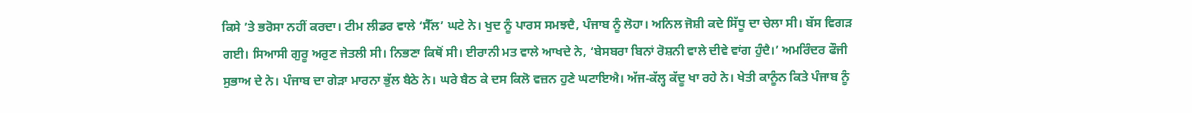ਕਿਸੇ ’ਤੇ ਭਰੋਸਾ ਨਹੀਂ ਕਰਦਾ। ਟੀਮ ਲੀਡਰ ਵਾਲੇ ‘ਸੈੱਲ’ ਘਟੇ ਨੇ। ਖੁਦ ਨੂੰ ਪਾਰਸ ਸਮਝਦੈ, ਪੰਜਾਬ ਨੂੰ ਲੋਹਾ। ਅਨਿਲ ਜੋਸ਼ੀ ਕਦੇ ਸਿੱਧੂ ਦਾ ਚੇਲਾ ਸੀ। ਬੱਸ ਵਿਗੜ ਗਈ। ਸਿਆਸੀ ਗੁਰੂ ਅਰੁਣ ਜੇਤਲੀ ਸੀ। ਨਿਭਣਾ ਕਿਥੋਂ ਸੀ। ਈਰਾਨੀ ਮਤ ਵਾਲੇ ਆਖਦੇ ਨੇ, ‘ਬੇਸਬਰਾ ਬਿਨਾਂ ਰੋਸ਼ਨੀ ਵਾਲੇ ਦੀਵੇ ਵਾਂਗ ਹੁੰਦੈ।’ ਅਮਰਿੰਦਰ ਫੌਜੀ ਸੁਭਾਅ ਦੇ ਨੇ। ਪੰਜਾਬ ਦਾ ਗੇੜਾ ਮਾਰਨਾ ਭੁੱਲ ਬੈਠੇ ਨੇ। ਘਰੇ ਬੈਠ ਕੇ ਦਸ ਕਿਲੋ ਵਜ਼ਨ ਹੁਣੇ ਘਟਾਇਐ। ਅੱਜ-ਕੱਲ੍ਹ ਕੱਦੂ ਖਾ ਰਹੇ ਨੇ। ਖੇਤੀ ਕਾਨੂੰਨ ਕਿਤੇ ਪੰਜਾਬ ਨੂੰ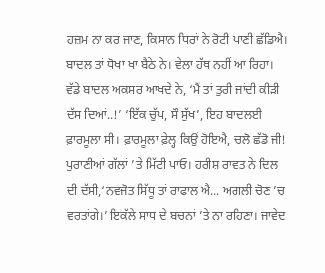ਹਜ਼ਮ ਨਾ ਕਰ ਜਾਣ, ਕਿਸਾਨ ਧਿਰਾਂ ਨੇ ਰੋਟੀ ਪਾਣੀ ਛੱਡਿਐ। ਬਾਦਲ ਤਾਂ ਧੋਖਾ ਖਾ ਬੈਠੇ ਨੇ। ਵੇਲਾ ਹੱਥ ਨਹੀਂ ਆ ਰਿਹਾ। ਵੱਡੇ ਬਾਦਲ ਅਕਸਰ ਆਖਦੇ ਨੇ, ‘ਮੈਂ ਤਾਂ ਤੁਰੀ ਜਾਂਦੀ ਕੀੜੀ ਦੱਸ ਦਿਆਂ..!’ ‘ਇੱਕ ਚੁੱਪ, ਸੌ ਸੁੱਖ’, ਇਹ ਬਾਦਲਈ ਫ਼ਾਰਮੂਲਾ ਸੀ। ਫ਼ਾਰਮੂਲਾ ਫ਼ੇਲ੍ਹ ਕਿਉਂ ਹੋਇਐ, ਚਲੋ ਛੱਡੋ ਜੀ! ਪੁਰਾਣੀਆਂ ਗੱਲਾਂ ’ਤੇ ਮਿੱਟੀ ਪਾਓ। ਹਰੀਸ਼ ਰਾਵਤ ਨੇ ਦਿਲ ਦੀ ਦੱਸੀ,‘ਨਵਜੋਤ ਸਿੱਧੂ ਤਾਂ ਰਾਫਾਲ ਐ... ਅਗਲੀ ਚੋਣ ’ਚ ਵਰਤਾਂਗੇ।’ ਇਕੱਲੇ ਸਾਧ ਦੇ ਬਚਨਾਂ ’ਤੇ ਨਾ ਰਹਿਣਾ। ਜਾਵੇਦ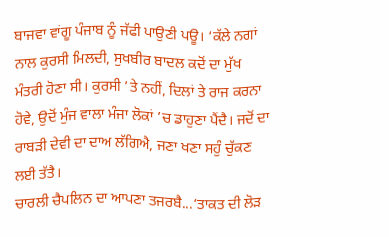ਬਾਜਵਾ ਵਾਂਗੂ ਪੰਜਾਬ ਨੂੰ ਜੱਫੀ ਪਾਉਣੀ ਪਊ। ‘ਕੱਲੇ ਨਗਾਂ ਨਾਲ ਕੁਰਸੀ ਮਿਲਦੀ, ਸੁਖਬੀਰ ਬਾਦਲ ਕਦੋਂ ਦਾ ਮੁੱਖ ਮੰਤਰੀ ਹੋਣਾ ਸੀ। ਕੁਰਸੀ ’ਤੇ ਨਹੀਂ, ਦਿਲਾਂ ਤੇ ਰਾਜ ਕਰਨਾ ਹੋਵੇ, ਉਦੋਂ ਮੁੰਜ ਵਾਲਾ ਮੰਜਾ ਲੋਕਾਂ ’ਚ ਡਾਹੁਣਾ ਪੈਂਦੈ। ਜਦੋਂ ਦਾ ਰਾਬੜੀ ਦੇਵੀ ਦਾ ਦਾਅ ਲੱਗਿਐ, ਜਣਾ ਖਣਾ ਸਹੁੰ ਚੁੱਕਣ ਲਈ ਤੱਤੈ।                                                                                                                                       ਚਾਰਲੀ ਚੈਪਲਿਨ ਦਾ ਆਪਣਾ ਤਜਰਬੈ...‘ਤਾਕਤ ਦੀ ਲੋੜ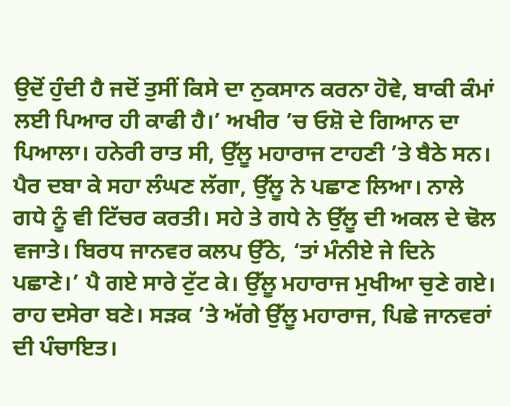ਉਦੋਂ ਹੁੰਦੀ ਹੈ ਜਦੋਂ ਤੁਸੀਂ ਕਿਸੇ ਦਾ ਨੁਕਸਾਨ ਕਰਨਾ ਹੋਵੇ, ਬਾਕੀ ਕੰਮਾਂ ਲਈ ਪਿਆਰ ਹੀ ਕਾਫੀ ਹੈ।’ ਅਖੀਰ ’ਚ ਓਸ਼ੋ ਦੇ ਗਿਆਨ ਦਾ ਪਿਆਲਾ। ਹਨੇਰੀ ਰਾਤ ਸੀ, ਉੱਲੂ ਮਹਾਰਾਜ ਟਾਹਣੀ ’ਤੇ ਬੈਠੇ ਸਨ। ਪੈਰ ਦਬਾ ਕੇ ਸਹਾ ਲੰਘਣ ਲੱਗਾ, ਉੱਲੂ ਨੇ ਪਛਾਣ ਲਿਆ। ਨਾਲੇ ਗਧੇ ਨੂੰ ਵੀ ਟਿੱਚਰ ਕਰਤੀ। ਸਹੇ ਤੇ ਗਧੇ ਨੇ ਉੱਲੂ ਦੀ ਅਕਲ ਦੇ ਢੋਲ ਵਜਾਤੇ। ਬਿਰਧ ਜਾਨਵਰ ਕਲਪ ਉੱਠੇ, ‘ਤਾਂ ਮੰਨੀਏ ਜੇ ਦਿਨੇ ਪਛਾਣੇ।’ ਪੈ ਗਏ ਸਾਰੇ ਟੁੱਟ ਕੇ। ਉੱਲੂ ਮਹਾਰਾਜ ਮੁਖੀਆ ਚੁਣੇ ਗਏ। ਰਾਹ ਦਸੇਰਾ ਬਣੇ। ਸੜਕ ’ਤੇ ਅੱਗੇ ਉੱਲੂ ਮਹਾਰਾਜ, ਪਿਛੇ ਜਾਨਵਰਾਂ ਦੀ ਪੰਚਾਇਤ।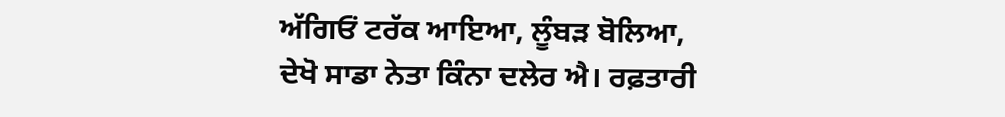ਅੱਗਿਓਂ ਟਰੱਕ ਆਇਆ, ਲੂੰਬੜ ਬੋਲਿਆ, ਦੇਖੋ ਸਾਡਾ ਨੇਤਾ ਕਿੰਨਾ ਦਲੇਰ ਐ। ਰਫ਼ਤਾਰੀ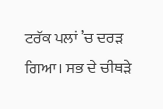ਟਰੱਕ ਪਲਾਂ ’ਚ ਦਰੜ ਗਿਆ। ਸਭ ਦੇ ਚੀਥੜੇ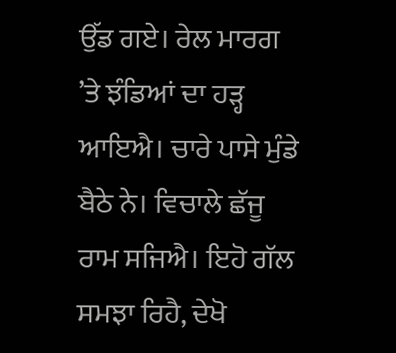ਉੱਡ ਗਏ। ਰੇਲ ਮਾਰਗ ’ਤੇ ਝੰਡਿਆਂ ਦਾ ਹੜ੍ਹ ਆਇਐ। ਚਾਰੇ ਪਾਸੇ ਮੁੰਡੇ ਬੈਠੇ ਨੇ। ਵਿਚਾਲੇ ਛੱਜੂ ਰਾਮ ਸਜਿਐ। ਇਹੋ ਗੱਲ ਸਮਝਾ ਰਿਹੈ, ਦੇਖੋ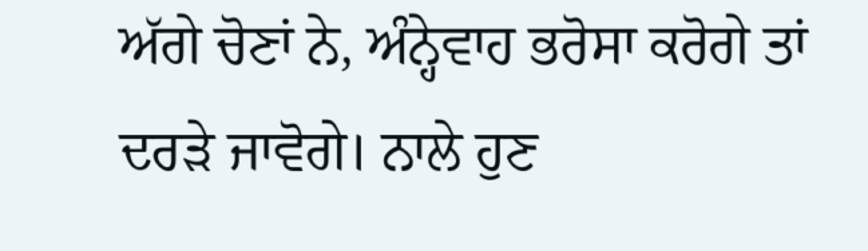ਅੱਗੇ ਚੋਣਾਂ ਨੇ, ਅੰਨ੍ਹੇਵਾਹ ਭਰੋਸਾ ਕਰੋਗੇ ਤਾਂ ਦਰੜੇ ਜਾਵੋਗੇ। ਨਾਲੇ ਹੁਣ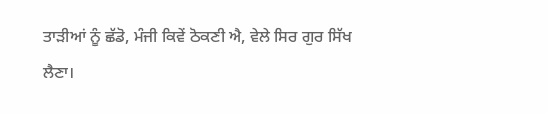ਤਾੜੀਆਂ ਨੂੰ ਛੱਡੋ, ਮੰਜੀ ਕਿਵੇਂ ਠੋਕਣੀ ਐ, ਵੇਲੇ ਸਿਰ ਗੁਰ ਸਿੱਖ ਲੈਣਾ।